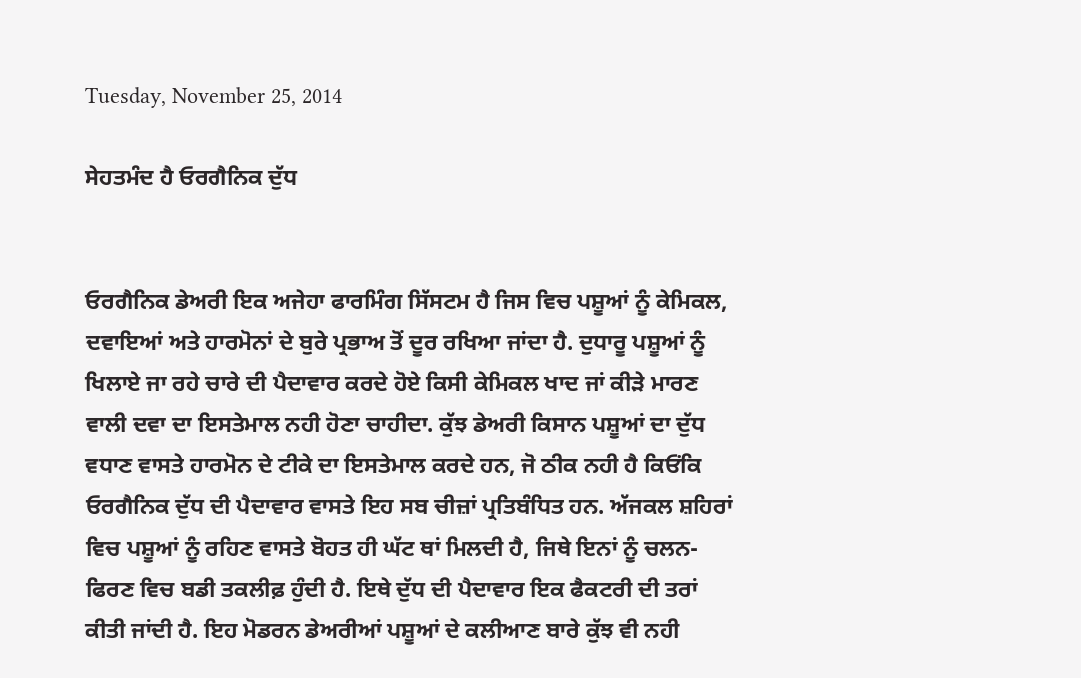Tuesday, November 25, 2014

ਸੇਹਤਮੰਦ ਹੈ ਓਰਗੈਨਿਕ ਦੁੱਧ


ਓਰਗੈਨਿਕ ਡੇਅਰੀ ਇਕ ਅਜੇਹਾ ਫਾਰਮਿੰਗ ਸਿੱਸਟਮ ਹੈ ਜਿਸ ਵਿਚ ਪਸ਼ੂਆਂ ਨੂੰ ਕੇਮਿਕਲ, ਦਵਾਇਆਂ ਅਤੇ ਹਾਰਮੋਨਾਂ ਦੇ ਬੁਰੇ ਪ੍ਰਭਾਅ ਤੋਂ ਦੂਰ ਰਖਿਆ ਜਾਂਦਾ ਹੈ. ਦੁਧਾਰੂ ਪਸ਼ੂਆਂ ਨੂੰ ਖਿਲਾਏ ਜਾ ਰਹੇ ਚਾਰੇ ਦੀ ਪੈਦਾਵਾਰ ਕਰਦੇ ਹੋਏ ਕਿਸੀ ਕੇਮਿਕਲ ਖਾਦ ਜਾਂ ਕੀੜੇ ਮਾਰਣ ਵਾਲੀ ਦਵਾ ਦਾ ਇਸਤੇਮਾਲ ਨਹੀ ਹੋਣਾ ਚਾਹੀਦਾ. ਕੁੱਝ ਡੇਅਰੀ ਕਿਸਾਨ ਪਸ਼ੂਆਂ ਦਾ ਦੁੱਧ ਵਧਾਣ ਵਾਸਤੇ ਹਾਰਮੋਨ ਦੇ ਟੀਕੇ ਦਾ ਇਸਤੇਮਾਲ ਕਰਦੇ ਹਨ, ਜੋ ਠੀਕ ਨਹੀ ਹੈ ਕਿਓਂਕਿ ਓਰਗੈਨਿਕ ਦੁੱਧ ਦੀ ਪੈਦਾਵਾਰ ਵਾਸਤੇ ਇਹ ਸਬ ਚੀਜ਼ਾਂ ਪ੍ਰਤਿਬੰਧਿਤ ਹਨ. ਅੱਜਕਲ ਸ਼ਹਿਰਾਂ ਵਿਚ ਪਸ਼ੂਆਂ ਨੂੰ ਰਹਿਣ ਵਾਸਤੇ ਬੋਹਤ ਹੀ ਘੱਟ ਥਾਂ ਮਿਲਦੀ ਹੈ, ਜਿਥੇ ਇਨਾਂ ਨੂੰ ਚਲਨ-ਫਿਰਣ ਵਿਚ ਬਡੀ ਤਕਲੀਫ਼ ਹੁੰਦੀ ਹੈ. ਇਥੇ ਦੁੱਧ ਦੀ ਪੈਦਾਵਾਰ ਇਕ ਫੈਕਟਰੀ ਦੀ ਤਰਾਂ ਕੀਤੀ ਜਾਂਦੀ ਹੈ. ਇਹ ਮੋਡਰਨ ਡੇਅਰੀਆਂ ਪਸ਼ੂਆਂ ਦੇ ਕਲੀਆਣ ਬਾਰੇ ਕੁੱਝ ਵੀ ਨਹੀ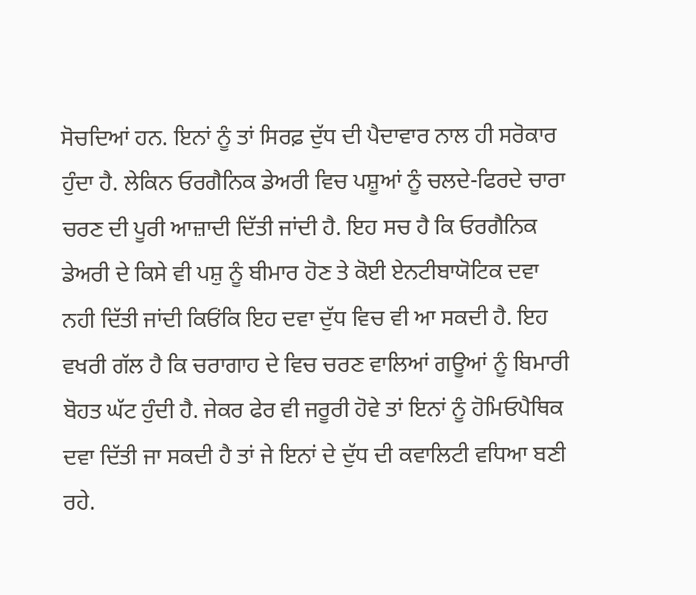ਸੋਚਦਿਆਂ ਹਨ. ਇਨਾਂ ਨੂੰ ਤਾਂ ਸਿਰਫ਼ ਦੁੱਧ ਦੀ ਪੈਦਾਵਾਰ ਨਾਲ ਹੀ ਸਰੋਕਾਰ ਹੁੰਦਾ ਹੈ. ਲੇਕਿਨ ਓਰਗੈਨਿਕ ਡੇਅਰੀ ਵਿਚ ਪਸ਼ੂਆਂ ਨੂੰ ਚਲਦੇ-ਫਿਰਦੇ ਚਾਰਾ ਚਰਣ ਦੀ ਪੂਰੀ ਆਜ਼ਾਦੀ ਦਿੱਤੀ ਜਾਂਦੀ ਹੈ. ਇਹ ਸਚ ਹੈ ਕਿ ਓਰਗੈਨਿਕ ਡੇਅਰੀ ਦੇ ਕਿਸੇ ਵੀ ਪਸ਼ੁ ਨੂੰ ਬੀਮਾਰ ਹੋਣ ਤੇ ਕੋਈ ਏਨਟੀਬਾਯੋਟਿਕ ਦਵਾ ਨਹੀ ਦਿੱਤੀ ਜਾਂਦੀ ਕਿਓਂਕਿ ਇਹ ਦਵਾ ਦੁੱਧ ਵਿਚ ਵੀ ਆ ਸਕਦੀ ਹੈ. ਇਹ ਵਖਰੀ ਗੱਲ ਹੈ ਕਿ ਚਰਾਗਾਹ ਦੇ ਵਿਚ ਚਰਣ ਵਾਲਿਆਂ ਗਊਆਂ ਨੂੰ ਬਿਮਾਰੀ ਬੋਹਤ ਘੱਟ ਹੁੰਦੀ ਹੈ. ਜੇਕਰ ਫੇਰ ਵੀ ਜਰੂਰੀ ਹੋਵੇ ਤਾਂ ਇਨਾਂ ਨੂੰ ਹੋਮਿਓਪੈਥਿਕ ਦਵਾ ਦਿੱਤੀ ਜਾ ਸਕਦੀ ਹੈ ਤਾਂ ਜੇ ਇਨਾਂ ਦੇ ਦੁੱਧ ਦੀ ਕਵਾਲਿਟੀ ਵਧਿਆ ਬਣੀ ਰਹੇ.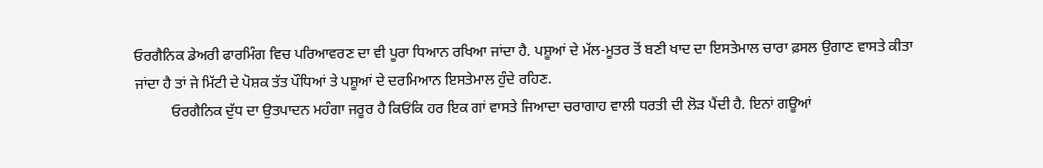ਓਰਗੈਨਿਕ ਡੇਅਰੀ ਫਾਰਮਿੰਗ ਵਿਚ ਪਰਿਆਵਰਣ ਦਾ ਵੀ ਪੂਰਾ ਧਿਆਨ ਰਖਿਆ ਜਾਂਦਾ ਹੈ. ਪਸ਼ੂਆਂ ਦੇ ਮੱਲ-ਮੂਤਰ ਤੋਂ ਬਣੀ ਖਾਦ ਦਾ ਇਸਤੇਮਾਲ ਚਾਰਾ ਫ਼ਸਲ ਉਗਾਣ ਵਾਸਤੇ ਕੀਤਾ ਜਾਂਦਾ ਹੈ ਤਾਂ ਜੇ ਮਿੱਟੀ ਦੇ ਪੋਸ਼ਕ ਤੱਤ ਪੌਧਿਆਂ ਤੇ ਪਸ਼ੂਆਂ ਦੇ ਦਰਮਿਆਨ ਇਸਤੇਮਾਲ ਹੁੰਦੇ ਰਹਿਣ.
          ਓਰਗੈਨਿਕ ਦੁੱਧ ਦਾ ਉਤਪਾਦਨ ਮਹੰਗਾ ਜਰੂਰ ਹੈ ਕਿਓਂਕਿ ਹਰ ਇਕ ਗਾਂ ਵਾਸਤੇ ਜਿਆਦਾ ਚਰਾਗਾਹ ਵਾਲੀ ਧਰਤੀ ਦੀ ਲੋੜ ਪੈਂਦੀ ਹੈ. ਇਨਾਂ ਗਊਆਂ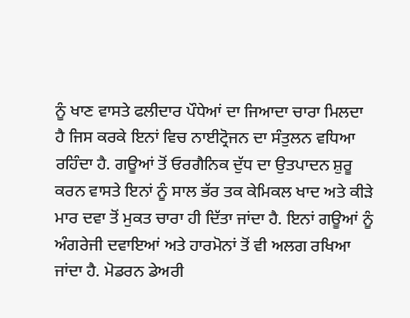ਨੂੰ ਖਾਣ ਵਾਸਤੇ ਫਲੀਦਾਰ ਪੌਧੇਆਂ ਦਾ ਜਿਆਦਾ ਚਾਰਾ ਮਿਲਦਾ ਹੈ ਜਿਸ ਕਰਕੇ ਇਨਾਂ ਵਿਚ ਨਾਈਟ੍ਰੋਜਨ ਦਾ ਸੰਤੁਲਨ ਵਧਿਆ ਰਹਿੰਦਾ ਹੈ. ਗਊਆਂ ਤੋਂ ਓਰਗੈਨਿਕ ਦੁੱਧ ਦਾ ਉਤਪਾਦਨ ਸ਼ੁਰੂ ਕਰਨ ਵਾਸਤੇ ਇਨਾਂ ਨੂੰ ਸਾਲ ਭੱਰ ਤਕ ਕੇਮਿਕਲ ਖਾਦ ਅਤੇ ਕੀੜੇ ਮਾਰ ਦਵਾ ਤੋਂ ਮੁਕਤ ਚਾਰਾ ਹੀ ਦਿੱਤਾ ਜਾਂਦਾ ਹੈ. ਇਨਾਂ ਗਊਆਂ ਨੂੰ ਅੰਗਰੇਜੀ ਦਵਾਇਆਂ ਅਤੇ ਹਾਰਮੋਨਾਂ ਤੋਂ ਵੀ ਅਲਗ ਰਖਿਆ ਜਾਂਦਾ ਹੈ. ਮੋਡਰਨ ਡੇਅਰੀ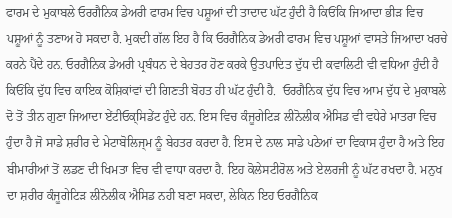ਫਾਰਮ ਦੇ ਮੁਕਾਬਲੇ ਓਰਗੈਨਿਕ ਡੇਅਰੀ ਫਾਰਮ ਵਿਚ ਪਸ਼ੂਆਂ ਦੀ ਤਾਦਾਦ ਘੱਟ ਹੁੰਦੀ ਹੈ ਕਿਓਂਕਿ ਜਿਆਦਾ ਭੀੜ ਵਿਚ ਪਸ਼ੂਆਂ ਨੂੰ ਤਣਾਅ ਹੋ ਸਕਦਾ ਹੈ. ਮੁਕਦੀ ਗੱਲ ਇਹ ਹੈ ਕਿ ਓਰਗੈਨਿਕ ਡੇਅਰੀ ਫਾਰਮ ਵਿਚ ਪਸ਼ੂਆਂ ਵਾਸਤੇ ਜਿਆਦਾ ਖਰਚੇ ਕਰਨੇ ਪੈਂਦੇ ਹਨ. ਓਰਗੈਨਿਕ ਡੇਅਰੀ ਪ੍ਰਬੰਧਨ ਦੇ ਬੇਹਤਰ ਹੋਣ ਕਰਕੇ ਉਤਪਾਦਿਤ ਦੁੱਧ ਦੀ ਕਵਾਲਿਟੀ ਵੀ ਵਧਿਆ ਹੁੰਦੀ ਹੈ ਕਿਓਂਕਿ ਦੁੱਧ ਵਿਚ ਕਾਇਕ ਕੋਸ਼ਿਕਾਂਵਾਂ ਦੀ ਗਿਣਤੀ ਬੋਹਤ ਹੀ ਘੱਟ ਹੁੰਦੀ ਹੈ.  ਓਰਗੈਨਿਕ ਦੁੱਧ ਵਿਚ ਆਮ ਦੁੱਧ ਦੇ ਮੁਕਾਬਲੇ ਦੋ ਤੋਂ ਤੀਨ ਗੁਣਾ ਜਿਆਦਾ ਏਂਟੀਓਕ੍ਸਿਡੇਂਟ ਹੁੰਦੇ ਹਨ. ਇਸ ਵਿਚ ਕੰਜੂਗੇਟਿੜ ਲੀਨੋਲੀਕ ਐਸਿਡ ਵੀ ਵਧੇਰੇ ਮਾਤਰਾ ਵਿਚ ਹੁੰਦਾ ਹੈ ਜੋ ਸਾਡੇ ਸ਼ਰੀਰ ਦੇ ਮੇਟਾਬੋਲਿਜ੍ਮ ਨੂੰ ਬੇਹਤਰ ਕਰਦਾ ਹੈ. ਇਸ ਦੇ ਨਾਲ ਸਾਡੇ ਪਠੇਆਂ ਦਾ ਵਿਕਾਸ ਹੁੰਦਾ ਹੈ ਅਤੇ ਇਹ ਬੀਮਾਰੀਆਂ ਤੋਂ ਲਡਣ ਦੀ ਖਿਮਤਾ ਵਿਚ ਵੀ ਵਾਧਾ ਕਰਦਾ ਹੈ. ਇਹ ਕੋਲੇਸਟੀਰੋਲ ਅਤੇ ਏਲਰਜੀ ਨੂੰ ਘੱਟ ਰਖਦਾ ਹੈ. ਮਨੁਖ ਦਾ ਸ਼ਰੀਰ ਕੰਜੂਗੇਟਿੜ ਲੀਨੋਲੀਕ ਐਸਿਡ ਨਹੀ ਬਣਾ ਸਕਦਾ, ਲੇਕਿਨ ਇਹ ਓਰਗੈਨਿਕ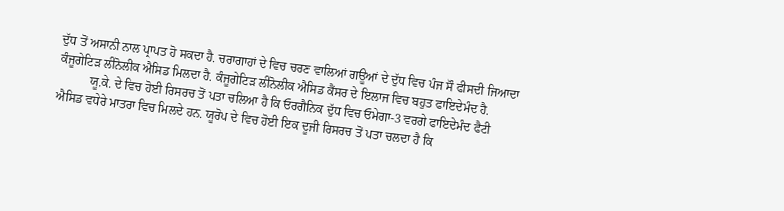ਦੁੱਧ ਤੋਂ ਅਸਾਨੀ ਨਾਲ ਪ੍ਰਾਪਤ ਹੋ ਸਕਦਾ ਹੈ. ਚਰਾਗਾਹਾਂ ਦੇ ਵਿਚ ਚਰਣ ਵਾਲਿਆਂ ਗਊਆਂ ਦੇ ਦੁੱਧ ਵਿਚ ਪੰਜ ਸੌ ਫੀਸਦੀ ਜਿਆਦਾ ਕੰਜੂਗੇਟਿੜ ਲੀਨੋਲੀਕ ਐਸਿਡ ਮਿਲਦਾ ਹੈ. ਕੰਜੂਗੇਟਿੜ ਲੀਨੋਲੀਕ ਐਸਿਡ ਕੈਂਸਰ ਦੇ ਇਲਾਜ ਵਿਚ ਬਹੁਤ ਫਾਇਦੇਮੰਦ ਹੈ.
          ਯੂ.ਕੇ. ਦੇ ਵਿਚ ਹੋਈ ਰਿਸਰਚ ਤੋਂ ਪਤਾ ਚਲਿਆ ਹੈ ਕਿ ਓਰਗੈਨਿਕ ਦੁੱਧ ਵਿਚ ਓਮੇਗਾ-3 ਵਰਗੇ ਫਾਇਦੇਮੰਦ ਫੈਟੀ ਐਸਿਡ ਵਧੇਰੇ ਮਾਤਰਾ ਵਿਚ ਮਿਲਦੇ ਹਨ. ਯੂਰੋਪ ਦੇ ਵਿਚ ਹੋਈ ਇਕ ਦੂਜੀ ਰਿਸਰਚ ਤੋਂ ਪਤਾ ਚਲਦਾ ਹੈ ਕਿ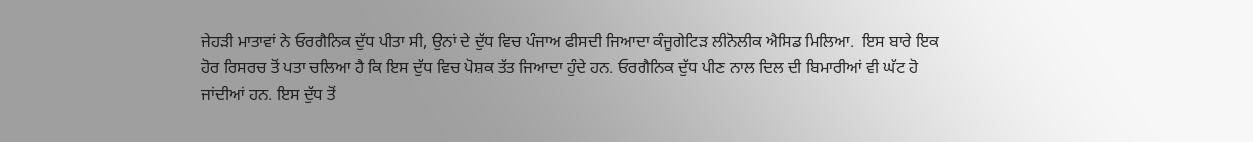ਜੇਹੜੀ ਮਾਤਾਵਾਂ ਨੇ ਓਰਗੈਨਿਕ ਦੁੱਧ ਪੀਤਾ ਸੀ, ਉਨਾਂ ਦੇ ਦੁੱਧ ਵਿਚ ਪੰਜਾਅ ਫੀਸਦੀ ਜਿਆਦਾ ਕੰਜੂਗੇਟਿੜ ਲੀਨੋਲੀਕ ਐਸਿਡ ਮਿਲਿਆ.  ਇਸ ਬਾਰੇ ਇਕ ਹੋਰ ਰਿਸਰਚ ਤੋਂ ਪਤਾ ਚਲਿਆ ਹੈ ਕਿ ਇਸ ਦੁੱਧ ਵਿਚ ਪੋਸ਼ਕ ਤੱਤ ਜਿਆਦਾ ਹੁੰਦੇ ਹਨ. ਓਰਗੈਨਿਕ ਦੁੱਧ ਪੀਣ ਨਾਲ ਦਿਲ ਦੀ ਬਿਮਾਰੀਆਂ ਵੀ ਘੱਟ ਹੋ ਜਾਂਦੀਆਂ ਹਨ. ਇਸ ਦੁੱਧ ਤੋਂ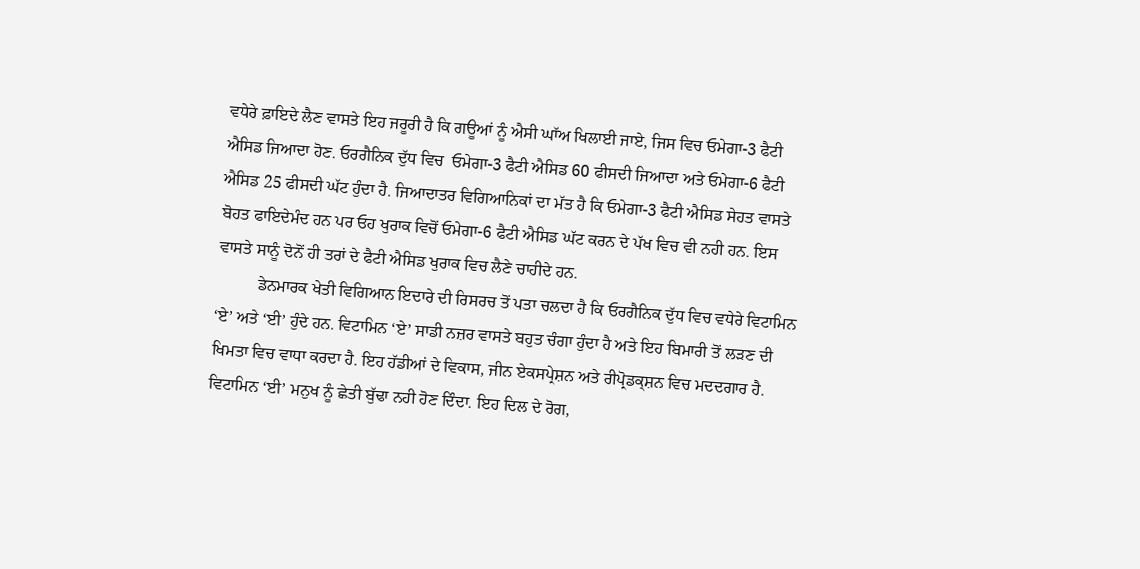ਵਧੇਰੇ ਫ਼ਾਇਦੇ ਲੈਣ ਵਾਸਤੇ ਇਹ ਜਰੂਰੀ ਹੈ ਕਿ ਗਊਆਂ ਨੂੰ ਐਸੀ ਘਾੱਅ ਖਿਲਾਈ ਜਾਏ, ਜਿਸ ਵਿਚ ਓਮੇਗਾ-3 ਫੈਟੀ ਐਸਿਡ ਜਿਆਦਾ ਹੋਣ. ਓਰਗੈਨਿਕ ਦੁੱਧ ਵਿਚ  ਓਮੇਗਾ-3 ਫੈਟੀ ਐਸਿਡ 60 ਫੀਸਦੀ ਜਿਆਦਾ ਅਤੇ ਓਮੇਗਾ-6 ਫੈਟੀ ਐਸਿਡ 25 ਫੀਸਦੀ ਘੱਟ ਹੁੰਦਾ ਹੈ. ਜਿਆਦਾਤਰ ਵਿਗਿਆਨਿਕਾਂ ਦਾ ਮੱਤ ਹੈ ਕਿ ਓਮੇਗਾ-3 ਫੈਟੀ ਐਸਿਡ ਸੇਹਤ ਵਾਸਤੇ ਬੋਹਤ ਫਾਇਦੇਮੰਦ ਹਨ ਪਰ ਓਹ ਖੁਰਾਕ ਵਿਚੋਂ ਓਮੇਗਾ-6 ਫੈਟੀ ਐਸਿਡ ਘੱਟ ਕਰਨ ਦੇ ਪੱਖ ਵਿਚ ਵੀ ਨਹੀ ਹਨ. ਇਸ ਵਾਸਤੇ ਸਾਨੂੰ ਦੋਨੋਂ ਹੀ ਤਰਾਂ ਦੇ ਫੈਟੀ ਐਸਿਡ ਖੁਰਾਕ ਵਿਚ ਲੈਣੇ ਚਾਹੀਦੇ ਹਨ.
          ਡੇਨਮਾਰਕ ਖੇਤੀ ਵਿਗਿਆਨ ਇਦਾਰੇ ਦੀ ਰਿਸਰਚ ਤੋਂ ਪਤਾ ਚਲਦਾ ਹੈ ਕਿ ਓਰਗੈਨਿਕ ਦੁੱਧ ਵਿਚ ਵਧੇਰੇ ਵਿਟਾਮਿਨ ‘ਏ’ ਅਤੇ ‘ਈ’ ਹੁੰਦੇ ਹਨ. ਵਿਟਾਮਿਨ ‘ਏ’ ਸਾਡੀ ਨਜ਼ਰ ਵਾਸਤੇ ਬਹੁਤ ਚੰਗਾ ਹੁੰਦਾ ਹੈ ਅਤੇ ਇਹ ਬਿਮਾਰੀ ਤੋਂ ਲੜਣ ਦੀ ਖਿਮਤਾ ਵਿਚ ਵਾਧਾ ਕਰਦਾ ਹੈ. ਇਹ ਹੱਡੀਆਂ ਦੇ ਵਿਕਾਸ, ਜੀਨ ਏਕਸਪ੍ਰੇਸ਼ਨ ਅਤੇ ਰੀਪ੍ਰੋਡਕ੍ਸ਼ਨ ਵਿਚ ਮਦਦਗਾਰ ਹੈ. ਵਿਟਾਮਿਨ ‘ਈ’ ਮਨੁਖ ਨੂੰ ਛੇਤੀ ਬੁੱਢਾ ਨਹੀ ਹੋਣ ਦਿੰਦਾ. ਇਹ ਦਿਲ ਦੇ ਰੋਗ,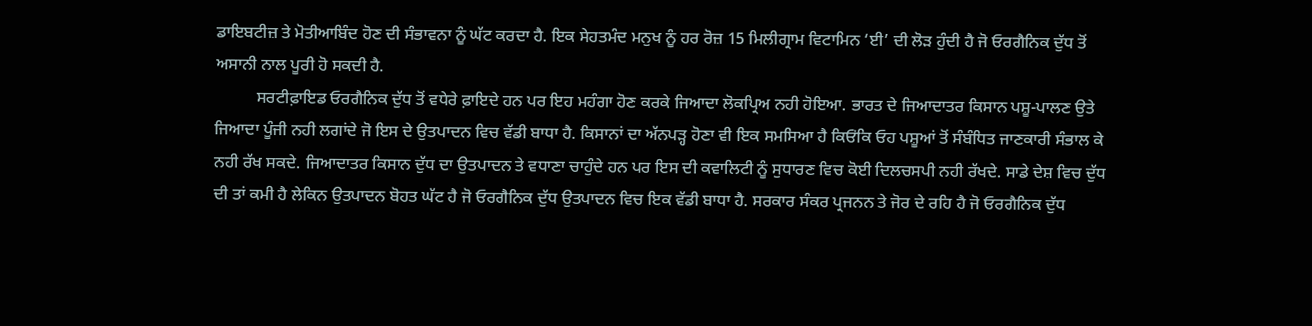ਡਾਇਬਟੀਜ਼ ਤੇ ਮੋਤੀਆਬਿੰਦ ਹੋਣ ਦੀ ਸੰਭਾਵਨਾ ਨੂੰ ਘੱਟ ਕਰਦਾ ਹੈ. ਇਕ ਸੇਹਤਮੰਦ ਮਨੁਖ ਨੂੰ ਹਰ ਰੋਜ਼ 15 ਮਿਲੀਗ੍ਰਾਮ ਵਿਟਾਮਿਨ ‘ਈ’ ਦੀ ਲੋੜ ਹੁੰਦੀ ਹੈ ਜੋ ਓਰਗੈਨਿਕ ਦੁੱਧ ਤੋਂ ਅਸਾਨੀ ਨਾਲ ਪੂਰੀ ਹੋ ਸਕਦੀ ਹੈ.
          ਸਰਟੀਫ਼ਾਇਡ ਓਰਗੈਨਿਕ ਦੁੱਧ ਤੋਂ ਵਧੇਰੇ ਫ਼ਾਇਦੇ ਹਨ ਪਰ ਇਹ ਮਹੰਗਾ ਹੋਣ ਕਰਕੇ ਜਿਆਦਾ ਲੋਕਪ੍ਰਿਅ ਨਹੀ ਹੋਇਆ. ਭਾਰਤ ਦੇ ਜਿਆਦਾਤਰ ਕਿਸਾਨ ਪਸ਼ੂ-ਪਾਲਣ ਉਤੇ ਜਿਆਦਾ ਪੂੰਜੀ ਨਹੀ ਲਗਾਂਦੇ ਜੋ ਇਸ ਦੇ ਉਤਪਾਦਨ ਵਿਚ ਵੱਡੀ ਬਾਧਾ ਹੈ. ਕਿਸਾਨਾਂ ਦਾ ਅੱਨਪੜ੍ਹ ਹੋਣਾ ਵੀ ਇਕ ਸਮਸਿਆ ਹੈ ਕਿਓਂਕਿ ਓਹ ਪਸ਼ੂਆਂ ਤੋਂ ਸੰਬੰਧਿਤ ਜਾਣਕਾਰੀ ਸੰਭਾਲ ਕੇ ਨਹੀ ਰੱਖ ਸਕਦੇ. ਜਿਆਦਾਤਰ ਕਿਸਾਨ ਦੁੱਧ ਦਾ ਉਤਪਾਦਨ ਤੇ ਵਧਾਣਾ ਚਾਹੁੰਦੇ ਹਨ ਪਰ ਇਸ ਦੀ ਕਵਾਲਿਟੀ ਨੂੰ ਸੁਧਾਰਣ ਵਿਚ ਕੋਈ ਦਿਲਚਸਪੀ ਨਹੀ ਰੱਖਦੇ. ਸਾਡੇ ਦੇਸ਼ ਵਿਚ ਦੁੱਧ ਦੀ ਤਾਂ ਕਮੀ ਹੈ ਲੇਕਿਨ ਉਤਪਾਦਨ ਬੋਹਤ ਘੱਟ ਹੈ ਜੋ ਓਰਗੈਨਿਕ ਦੁੱਧ ਉਤਪਾਦਨ ਵਿਚ ਇਕ ਵੱਡੀ ਬਾਧਾ ਹੈ. ਸਰਕਾਰ ਸੰਕਰ ਪ੍ਰਜਨਨ ਤੇ ਜੋਰ ਦੇ ਰਹਿ ਹੈ ਜੋ ਓਰਗੈਨਿਕ ਦੁੱਧ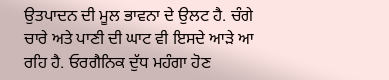ਉਤਪਾਦਨ ਦੀ ਮੂਲ ਭਾਵਨਾ ਦੇ ਉਲਟ ਹੈ. ਚੰਗੇ ਚਾਰੇ ਅਤੇ ਪਾਣੀ ਦੀ ਘਾਟ ਵੀ ਇਸਦੇ ਆੜੇ ਆ ਰਹਿ ਹੈ. ਓਰਗੈਨਿਕ ਦੁੱਧ ਮਹੰਗਾ ਹੋਣ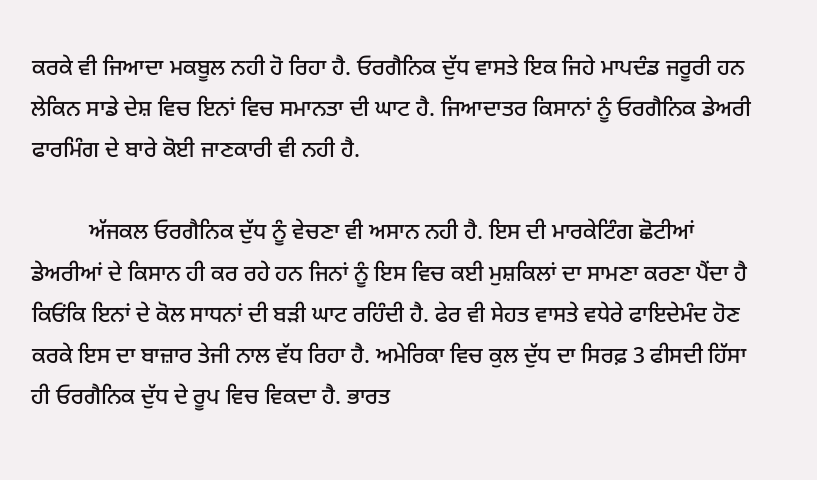ਕਰਕੇ ਵੀ ਜਿਆਦਾ ਮਕਬੂਲ ਨਹੀ ਹੋ ਰਿਹਾ ਹੈ. ਓਰਗੈਨਿਕ ਦੁੱਧ ਵਾਸਤੇ ਇਕ ਜਿਹੇ ਮਾਪਦੰਡ ਜਰੂਰੀ ਹਨ ਲੇਕਿਨ ਸਾਡੇ ਦੇਸ਼ ਵਿਚ ਇਨਾਂ ਵਿਚ ਸਮਾਨਤਾ ਦੀ ਘਾਟ ਹੈ. ਜਿਆਦਾਤਰ ਕਿਸਾਨਾਂ ਨੂੰ ਓਰਗੈਨਿਕ ਡੇਅਰੀ ਫਾਰਮਿੰਗ ਦੇ ਬਾਰੇ ਕੋਈ ਜਾਣਕਾਰੀ ਵੀ ਨਹੀ ਹੈ.

          ਅੱਜਕਲ ਓਰਗੈਨਿਕ ਦੁੱਧ ਨੂੰ ਵੇਚਣਾ ਵੀ ਅਸਾਨ ਨਹੀ ਹੈ. ਇਸ ਦੀ ਮਾਰਕੇਟਿੰਗ ਛੋਟੀਆਂ ਡੇਅਰੀਆਂ ਦੇ ਕਿਸਾਨ ਹੀ ਕਰ ਰਹੇ ਹਨ ਜਿਨਾਂ ਨੂੰ ਇਸ ਵਿਚ ਕਈ ਮੁਸ਼ਕਿਲਾਂ ਦਾ ਸਾਮਣਾ ਕਰਣਾ ਪੈਂਦਾ ਹੈ ਕਿਓਂਕਿ ਇਨਾਂ ਦੇ ਕੋਲ ਸਾਧਨਾਂ ਦੀ ਬੜੀ ਘਾਟ ਰਹਿੰਦੀ ਹੈ. ਫੇਰ ਵੀ ਸੇਹਤ ਵਾਸਤੇ ਵਧੇਰੇ ਫਾਇਦੇਮੰਦ ਹੋਣ ਕਰਕੇ ਇਸ ਦਾ ਬਾਜ਼ਾਰ ਤੇਜੀ ਨਾਲ ਵੱਧ ਰਿਹਾ ਹੈ. ਅਮੇਰਿਕਾ ਵਿਚ ਕੁਲ ਦੁੱਧ ਦਾ ਸਿਰਫ਼ 3 ਫੀਸਦੀ ਹਿੱਸਾ ਹੀ ਓਰਗੈਨਿਕ ਦੁੱਧ ਦੇ ਰੂਪ ਵਿਚ ਵਿਕਦਾ ਹੈ. ਭਾਰਤ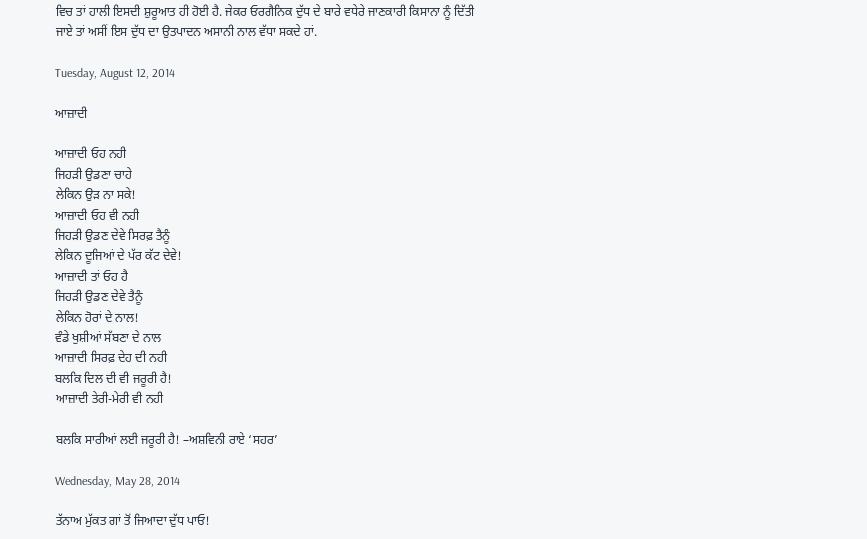ਵਿਚ ਤਾਂ ਹਾਲੀ ਇਸਦੀ ਸ਼ੁਰੂਆਤ ਹੀ ਹੋਈ ਹੈ. ਜੇਕਰ ਓਰਗੈਨਿਕ ਦੁੱਧ ਦੇ ਬਾਰੇ ਵਧੇਰੇ ਜਾਣਕਾਰੀ ਕਿਸਾਨਾ ਨੂੰ ਦਿੱਤੀ ਜਾਏ ਤਾਂ ਅਸੀਂ ਇਸ ਦੁੱਧ ਦਾ ਉਤਪਾਦਨ ਅਸਾਨੀ ਨਾਲ ਵੱਧਾ ਸਕਦੇ ਹਾਂ.

Tuesday, August 12, 2014

ਆਜ਼ਾਦੀ

ਆਜ਼ਾਦੀ ਓਹ ਨਹੀ
ਜਿਹੜੀ ਉਡਣਾ ਚਾਹੇ
ਲੇਕਿਨ ਉੜ ਨਾ ਸਕੇ!
ਆਜ਼ਾਦੀ ਓਹ ਵੀ ਨਹੀ
ਜਿਹੜੀ ਉਡਣ ਦੇਵੇ ਸਿਰਫ਼ ਤੈਨੂੰ
ਲੇਕਿਨ ਦੂਜਿਆਂ ਦੇ ਪੱਰ ਕੱਟ ਦੇਵੇ!
ਆਜ਼ਾਦੀ ਤਾਂ ਓਹ ਹੈ
ਜਿਹੜੀ ਉਡਣ ਦੇਵੇ ਤੈਨੂੰ
ਲੇਕਿਨ ਹੋਰਾਂ ਦੇ ਨਾਲ!
ਵੰਡੇ ਖੁਸ਼ੀਆਂ ਸੱਬਣਾ ਦੇ ਨਾਲ
ਆਜ਼ਾਦੀ ਸਿਰਫ਼ ਦੇਹ ਦੀ ਨਹੀ
ਬਲਕਿ ਦਿਲ ਦੀ ਵੀ ਜਰੂਰੀ ਹੈ!
ਆਜ਼ਾਦੀ ਤੇਰੀ-ਮੇਰੀ ਵੀ ਨਹੀ

ਬਲਕਿ ਸਾਰੀਆਂ ਲਈ ਜਰੂਰੀ ਹੈ! –ਅਸ਼ਵਿਨੀ ਰਾਏ ‘ਸਹਰ’

Wednesday, May 28, 2014

ਤੱਨਾਅ ਮੁੱਕਤ ਗਾਂ ਤੋਂ ਜਿਆਦਾ ਦੁੱਧ ਪਾਓ!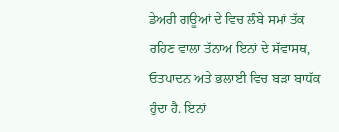ਡੇਅਰੀ ਗਊਆਂ ਦੇ ਵਿਚ ਲੰਬੇ ਸਮਾਂ ਤੱਕ ਰਹਿਣ ਵਾਲਾ ਤੱਨਾਅ ਇਨਾਂ ਦੇ ਸੱਵਾਸਥ, ਓਤਪਾਦਨ ਅਤੇ ਭਲਾਈ ਵਿਚ ਬੜਾ ਬਾਧੱਕ ਹੁੰਦਾ ਹੈ. ਇਨਾਂ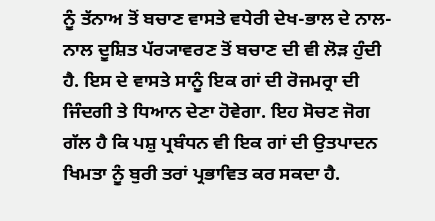ਨੂੰ ਤੱਨਾਅ ਤੋਂ ਬਚਾਣ ਵਾਸਤੇ ਵਧੇਰੀ ਦੇਖ-ਭਾਲ ਦੇ ਨਾਲ-ਨਾਲ ਦੂਸ਼ਿਤ ਪੱਰ੍ਯਾਵਰਣ ਤੋਂ ਬਚਾਣ ਦੀ ਵੀ ਲੋੜ ਹੁੰਦੀ ਹੈ. ਇਸ ਦੇ ਵਾਸਤੇ ਸਾਨੂੰ ਇਕ ਗਾਂ ਦੀ ਰੋਜਮਰ੍ਰਾ ਦੀ ਜਿੰਦਗੀ ਤੇ ਧਿਆਨ ਦੇਣਾ ਹੋਵੇਗਾ. ਇਹ ਸੋਚਣ ਜੋਗ ਗੱਲ ਹੈ ਕਿ ਪਸ਼ੁ ਪ੍ਰਬੰਧਨ ਵੀ ਇਕ ਗਾਂ ਦੀ ਉਤਪਾਦਨ ਖਿਮਤਾ ਨੂੰ ਬੁਰੀ ਤਰਾਂ ਪ੍ਰਭਾਵਿਤ ਕਰ ਸਕਦਾ ਹੈ.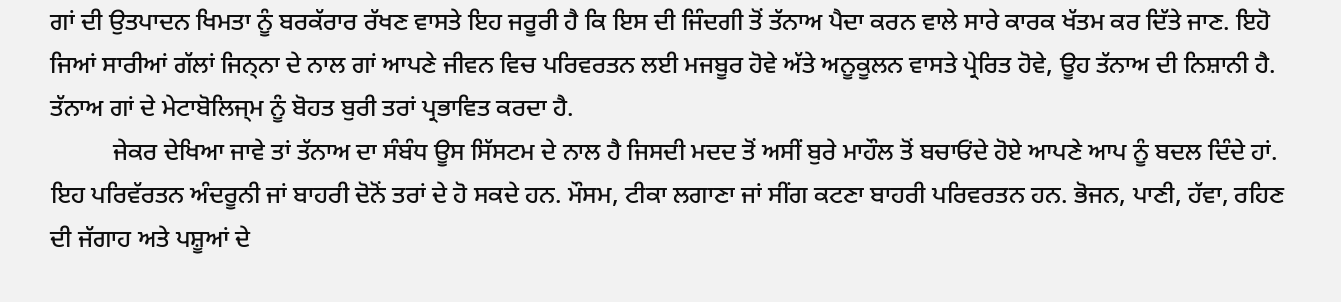ਗਾਂ ਦੀ ਉਤਪਾਦਨ ਖਿਮਤਾ ਨੂੰ ਬਰਕੱਰਾਰ ਰੱਖਣ ਵਾਸਤੇ ਇਹ ਜਰੂਰੀ ਹੈ ਕਿ ਇਸ ਦੀ ਜਿੰਦਗੀ ਤੋਂ ਤੱਨਾਅ ਪੈਦਾ ਕਰਨ ਵਾਲੇ ਸਾਰੇ ਕਾਰਕ ਖੱਤਮ ਕਰ ਦਿੱਤੇ ਜਾਣ. ਇਹੋ ਜਿਆਂ ਸਾਰੀਆਂ ਗੱਲਾਂ ਜਿਨ੍ਨਾ ਦੇ ਨਾਲ ਗਾਂ ਆਪਣੇ ਜੀਵਨ ਵਿਚ ਪਰਿਵਰਤਨ ਲਈ ਮਜਬੂਰ ਹੋਵੇ ਅੱਤੇ ਅਨੂਕੂਲਨ ਵਾਸਤੇ ਪ੍ਰੇਰਿਤ ਹੋਵੇ, ਊਹ ਤੱਨਾਅ ਦੀ ਨਿਸ਼ਾਨੀ ਹੈ. ਤੱਨਾਅ ਗਾਂ ਦੇ ਮੇਟਾਬੋਲਿਜ੍ਮ ਨੂੰ ਬੋਹਤ ਬੁਰੀ ਤਰਾਂ ਪ੍ਰਭਾਵਿਤ ਕਰਦਾ ਹੈ.
          ਜੇਕਰ ਦੇਖਿਆ ਜਾਵੇ ਤਾਂ ਤੱਨਾਅ ਦਾ ਸੰਬੰਧ ਊਸ ਸਿੱਸਟਮ ਦੇ ਨਾਲ ਹੈ ਜਿਸਦੀ ਮਦਦ ਤੋਂ ਅਸੀਂ ਬੁਰੇ ਮਾਹੌਲ ਤੋਂ ਬਚਾਓਂਦੇ ਹੋਏ ਆਪਣੇ ਆਪ ਨੂੰ ਬਦਲ ਦਿੰਦੇ ਹਾਂ. ਇਹ ਪਰਿਵੱਰਤਨ ਅੰਦਰੂਨੀ ਜਾਂ ਬਾਹਰੀ ਦੋਨੋਂ ਤਰਾਂ ਦੇ ਹੋ ਸਕਦੇ ਹਨ. ਮੌਸਮ, ਟੀਕਾ ਲਗਾਣਾ ਜਾਂ ਸੀਂਗ ਕਟਣਾ ਬਾਹਰੀ ਪਰਿਵਰਤਨ ਹਨ. ਭੋਜਨ, ਪਾਣੀ, ਹੱਵਾ, ਰਹਿਣ ਦੀ ਜੱਗਾਹ ਅਤੇ ਪਸ਼ੂਆਂ ਦੇ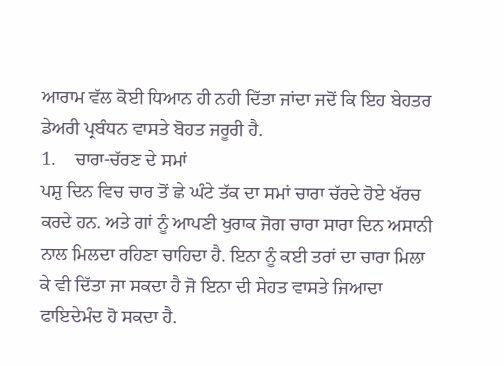ਆਰਾਮ ਵੱਲ ਕੋਈ ਧਿਆਨ ਹੀ ਨਹੀ ਦਿੱਤਾ ਜਾਂਦਾ ਜਦੋਂ ਕਿ ਇਹ ਬੇਹਤਰ ਡੇਅਰੀ ਪ੍ਰਬੰਧਨ ਵਾਸਤੇ ਬੋਹਤ ਜਰੂਰੀ ਹੈ.
1.    ਚਾਰਾ-ਚੱਰਣ ਦੇ ਸਮਾਂ
ਪਸ਼ੁ ਦਿਨ ਵਿਚ ਚਾਰ ਤੋਂ ਛੇ ਘੰਟੇ ਤੱਕ ਦਾ ਸਮਾਂ ਚਾਰਾ ਚੱਰਦੇ ਹੋਏ ਖੱਰਚ ਕਰਦੇ ਹਨ. ਅਤੇ ਗਾਂ ਨੂੰ ਆਪਣੀ ਖੁਰਾਕ ਜੋਗ ਚਾਰਾ ਸਾਰਾ ਦਿਨ ਅਸਾਨੀ ਨਾਲ ਮਿਲਦਾ ਰਹਿਣਾ ਚਾਹਿਦਾ ਹੈ. ਇਨਾ ਨੂੰ ਕਈ ਤਰਾਂ ਦਾ ਚਾਰਾ ਮਿਲਾ ਕੇ ਵੀ ਦਿੱਤਾ ਜਾ ਸਕਦਾ ਹੈ ਜੋ ਇਨਾ ਦੀ ਸੇਹਤ ਵਾਸਤੇ ਜਿਆਦਾ ਫਾਇਦੇਮੰਦ ਹੋ ਸਕਦਾ ਹੈ.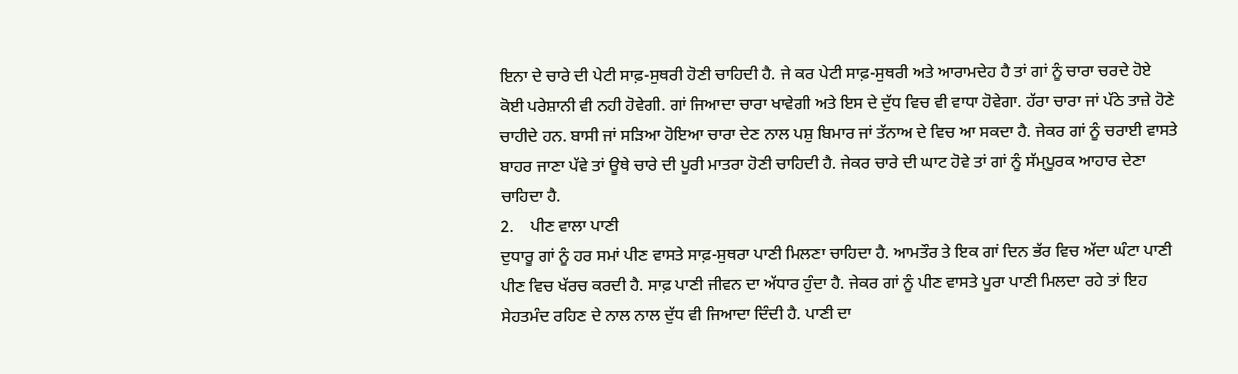ਇਨਾ ਦੇ ਚਾਰੇ ਦੀ ਪੇਟੀ ਸਾਫ਼-ਸੁਥਰੀ ਹੋਣੀ ਚਾਹਿਦੀ ਹੈ. ਜੇ ਕਰ ਪੇਟੀ ਸਾਫ਼-ਸੁਥਰੀ ਅਤੇ ਆਰਾਮਦੇਹ ਹੈ ਤਾਂ ਗਾਂ ਨੂੰ ਚਾਰਾ ਚਰਦੇ ਹੋਏ ਕੋਈ ਪਰੇਸ਼ਾਨੀ ਵੀ ਨਹੀ ਹੋਵੇਗੀ. ਗਾਂ ਜਿਆਦਾ ਚਾਰਾ ਖਾਵੇਗੀ ਅਤੇ ਇਸ ਦੇ ਦੁੱਧ ਵਿਚ ਵੀ ਵਾਧਾ ਹੋਵੇਗਾ. ਹੱਰਾ ਚਾਰਾ ਜਾਂ ਪੱਠੇ ਤਾਜ਼ੇ ਹੋਣੇ ਚਾਹੀਦੇ ਹਨ. ਬਾਸੀ ਜਾਂ ਸੜਿਆ ਹੋਇਆ ਚਾਰਾ ਦੇਣ ਨਾਲ ਪਸ਼ੁ ਬਿਮਾਰ ਜਾਂ ਤੱਨਾਅ ਦੇ ਵਿਚ ਆ ਸਕਦਾ ਹੈ. ਜੇਕਰ ਗਾਂ ਨੂੰ ਚਰਾਈ ਵਾਸਤੇ ਬਾਹਰ ਜਾਣਾ ਪੱਵੇ ਤਾਂ ਊਥੇ ਚਾਰੇ ਦੀ ਪੂਰੀ ਮਾਤਰਾ ਹੋਣੀ ਚਾਹਿਦੀ ਹੈ. ਜੇਕਰ ਚਾਰੇ ਦੀ ਘਾਟ ਹੋਵੇ ਤਾਂ ਗਾਂ ਨੂੰ ਸੱਮ੍ਪੂਰਕ ਆਹਾਰ ਦੇਣਾ ਚਾਹਿਦਾ ਹੈ.
2.    ਪੀਣ ਵਾਲਾ ਪਾਣੀ
ਦੁਧਾਰੂ ਗਾਂ ਨੂੰ ਹਰ ਸਮਾਂ ਪੀਣ ਵਾਸਤੇ ਸਾਫ਼-ਸੁਥਰਾ ਪਾਣੀ ਮਿਲਣਾ ਚਾਹਿਦਾ ਹੈ. ਆਮਤੌਰ ਤੇ ਇਕ ਗਾਂ ਦਿਨ ਭੱਰ ਵਿਚ ਅੱਦਾ ਘੰਟਾ ਪਾਣੀ ਪੀਣ ਵਿਚ ਖੱਰਚ ਕਰਦੀ ਹੈ. ਸਾਫ਼ ਪਾਣੀ ਜੀਵਨ ਦਾ ਅੱਧਾਰ ਹੁੰਦਾ ਹੈ. ਜੇਕਰ ਗਾਂ ਨੂੰ ਪੀਣ ਵਾਸਤੇ ਪੂਰਾ ਪਾਣੀ ਮਿਲਦਾ ਰਹੇ ਤਾਂ ਇਹ ਸੇਹਤਮੰਦ ਰਹਿਣ ਦੇ ਨਾਲ ਨਾਲ ਦੁੱਧ ਵੀ ਜਿਆਦਾ ਦਿੰਦੀ ਹੈ. ਪਾਣੀ ਦਾ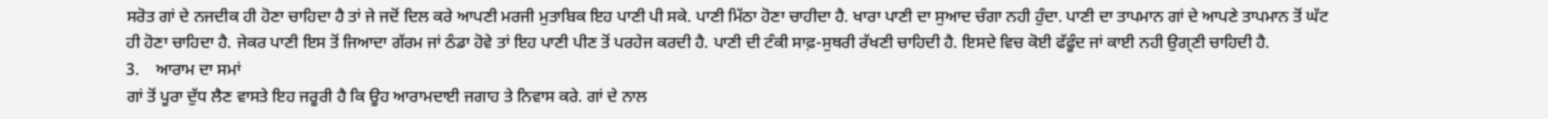ਸਰੋਤ ਗਾਂ ਦੇ ਨਜਦੀਕ ਹੀ ਹੋਣਾ ਚਾਹਿਦਾ ਹੈ ਤਾਂ ਜੇ ਜਦੋਂ ਦਿਲ ਕਰੇ ਆਪਣੀ ਮਰਜੀ ਮੁਤਾਬਿਕ ਇਹ ਪਾਣੀ ਪੀ ਸਕੇ. ਪਾਣੀ ਮਿੱਠਾ ਹੋਣਾ ਚਾਹੀਦਾ ਹੈ. ਖਾਰਾ ਪਾਣੀ ਦਾ ਸੁਆਦ ਚੰਗਾ ਨਹੀ ਹੁੰਦਾ. ਪਾਣੀ ਦਾ ਤਾਪਮਾਨ ਗਾਂ ਦੇ ਆਪਣੇ ਤਾਪਮਾਨ ਤੋਂ ਘੱਟ ਹੀ ਹੋਣਾ ਚਾਹਿਦਾ ਹੈ. ਜੇਕਰ ਪਾਣੀ ਇਸ ਤੋਂ ਜਿਆਦਾ ਗੱਰਮ ਜਾਂ ਠੰਡਾ ਹੋਵੇ ਤਾਂ ਇਹ ਪਾਣੀ ਪੀਣ ਤੋਂ ਪਰਹੇਜ ਕਰਦੀ ਹੈ. ਪਾਣੀ ਦੀ ਟੰਕੀ ਸਾਫ਼-ਸੁਥਰੀ ਰੱਖਣੀ ਚਾਹਿਦੀ ਹੈ. ਇਸਦੇ ਵਿਚ ਕੋਈ ਫੱਫੂੰਦ ਜਾਂ ਕਾਈ ਨਹੀ ਉਗ੍ਣੀ ਚਾਹਿਦੀ ਹੈ.
3.    ਆਰਾਮ ਦਾ ਸਮਾਂ
ਗਾਂ ਤੋਂ ਪੂਰਾ ਦੁੱਧ ਲੈਣ ਵਾਸਤੇ ਇਹ ਜਰੂਰੀ ਹੈ ਕਿ ਊਹ ਆਰਾਮਦਾਈ ਜਗਾਹ ਤੇ ਨਿਵਾਸ ਕਰੇ. ਗਾਂ ਦੇ ਨਾਲ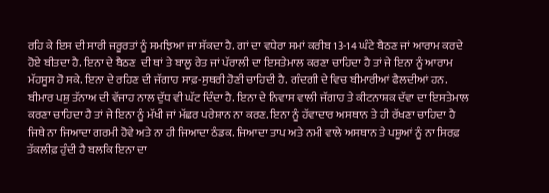ਰਹਿ ਕੇ ਇਸ ਦੀ ਸਾਰੀ ਜਰੂਰਤਾਂ ਨੂੰ ਸਮਝਿਆ ਜਾ ਸੱਕਦਾ ਹੈ. ਗਾਂ ਦਾ ਵਧੇਰਾ ਸਮਾਂ ਕਰੀਬ 13-14 ਘੰਟੇ ਬੈਠਣ ਜਾਂ ਆਰਾਮ ਕਰਦੇ ਹੋਏ ਬੀਤਦਾ ਹੈ. ਇਨਾ ਦੇ ਬੈਠਣ  ਦੀ ਥਾਂ ਤੇ ਬਾਲੂ ਰੇਤ ਜਾਂ ਪੱਰਾਲੀ ਦਾ ਇਸਤੇਮਾਲ ਕਰਣਾ ਚਾਹਿਦਾ ਹੈ ਤਾਂ ਜੇ ਇਨਾ ਨੂੰ ਆਰਾਮ ਮੱਹਸੂਸ ਹੋ ਸਕੇ. ਇਨਾ ਦੇ ਰਹਿਣ ਦੀ ਜੱਗਾਹ ਸਾਫ਼-ਸੁਥਰੀ ਹੋਣੀ ਚਾਹਿਦੀ ਹੈ. ਗੰਦਗੀ ਦੇ ਵਿਚ ਬੀਮਾਰੀਆਂ ਫੈਲਦੀਆਂ ਹਨ. ਬੀਮਾਰ ਪਸ਼ੁ ਤੱਨਾਅ ਦੀ ਵੱਜਾਹ ਨਾਲ ਦੁੱਧ ਵੀ ਘੱਟ ਦਿੰਦਾ ਹੈ. ਇਨਾ ਦੇ ਨਿਵਾਸ ਵਾਲੀ ਜੱਗਾਹ ਤੇ ਕੀਟਨਾਸ਼ਕ ਦੱਵਾ ਦਾ ਇਸਤੇਮਾਲ ਕਰਣਾ ਚਾਹਿਦਾ ਹੈ ਤਾਂ ਜੇ ਇਨਾ ਨੂੰ ਮੱਖੀ ਜਾਂ ਮੱਛਰ ਪਰੇਸ਼ਾਨ ਨਾ ਕਰਣ. ਇਨਾ ਨੂੰ ਹੱਵਾਦਾਰ ਅਸਥਾਨ ਤੇ ਹੀ ਰੱਖਣਾ ਚਾਹਿਦਾ ਹੈ ਜਿਥੇ ਨਾ ਜਿਆਦਾ ਗਰਮੀ ਹੋਵੇ ਅਤੇ ਨਾ ਹੀ ਜਿਆਦਾ ਠੰਡਕ. ਜਿਆਦਾ ਤਾਪ ਅਤੇ ਨਮੀ ਵਾਲੇ ਅਸਥਾਨ ਤੇ ਪਸ਼ੂਆਂ ਨੂੰ ਨਾ ਸਿਰਫ਼ ਤੱਕਲੀਫ਼ ਹੁੰਦੀ ਹੈ ਬਲਕਿ ਇਨਾ ਦਾ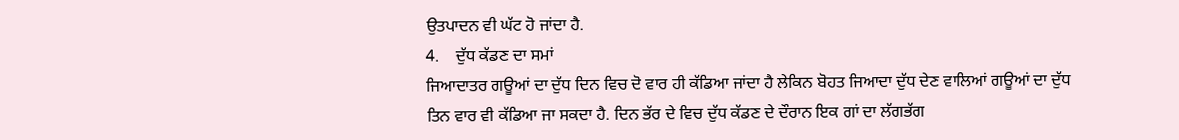ਉਤਪਾਦਨ ਵੀ ਘੱਟ ਹੋ ਜਾਂਦਾ ਹੈ.
4.    ਦੁੱਧ ਕੱਡਣ ਦਾ ਸਮਾਂ
ਜਿਆਦਾਤਰ ਗਊਆਂ ਦਾ ਦੁੱਧ ਦਿਨ ਵਿਚ ਦੋ ਵਾਰ ਹੀ ਕੱਡਿਆ ਜਾਂਦਾ ਹੈ ਲੇਕਿਨ ਬੋਹਤ ਜਿਆਦਾ ਦੁੱਧ ਦੇਣ ਵਾਲਿਆਂ ਗਊਆਂ ਦਾ ਦੁੱਧ ਤਿਨ ਵਾਰ ਵੀ ਕੱਡਿਆ ਜਾ ਸਕਦਾ ਹੈ. ਦਿਨ ਭੱਰ ਦੇ ਵਿਚ ਦੁੱਧ ਕੱਡਣ ਦੇ ਦੌਰਾਨ ਇਕ ਗਾਂ ਦਾ ਲੱਗਭੱਗ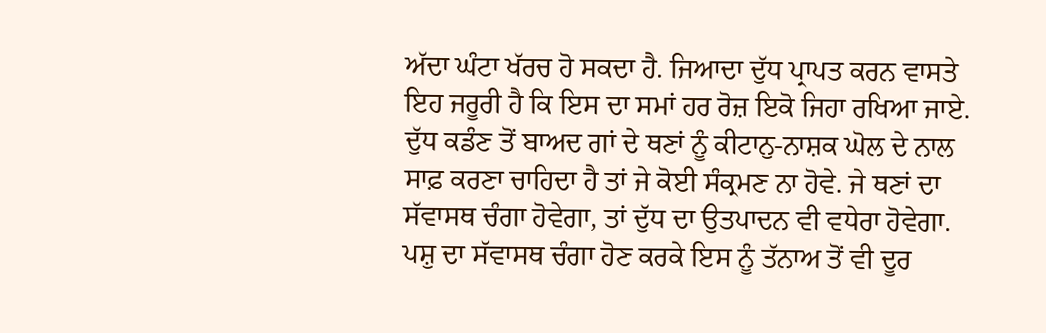ਅੱਦਾ ਘੰਟਾ ਖੱਰਚ ਹੋ ਸਕਦਾ ਹੈ. ਜਿਆਦਾ ਦੁੱਧ ਪ੍ਰਾਪਤ ਕਰਨ ਵਾਸਤੇ ਇਹ ਜਰੂਰੀ ਹੈ ਕਿ ਇਸ ਦਾ ਸਮਾਂ ਹਰ ਰੋਜ਼ ਇਕੋ ਜਿਹਾ ਰਖਿਆ ਜਾਏ. ਦੁੱਧ ਕਡੰਣ ਤੋਂ ਬਾਅਦ ਗਾਂ ਦੇ ਥਣਾਂ ਨੂੰ ਕੀਟਾਨੁ-ਨਾਸ਼ਕ ਘੋਲ ਦੇ ਨਾਲ ਸਾਫ਼ ਕਰਣਾ ਚਾਹਿਦਾ ਹੈ ਤਾਂ ਜੇ ਕੋਈ ਸੰਕ੍ਰਮਣ ਨਾ ਹੋਵੇ. ਜੇ ਥਣਾਂ ਦਾ ਸੱਵਾਸਥ ਚੰਗਾ ਹੋਵੇਗਾ, ਤਾਂ ਦੁੱਧ ਦਾ ਉਤਪਾਦਨ ਵੀ ਵਧੇਰਾ ਹੋਵੇਗਾ. ਪਸ਼ੁ ਦਾ ਸੱਵਾਸਥ ਚੰਗਾ ਹੋਣ ਕਰਕੇ ਇਸ ਨੂੰ ਤੱਨਾਅ ਤੋਂ ਵੀ ਦੂਰ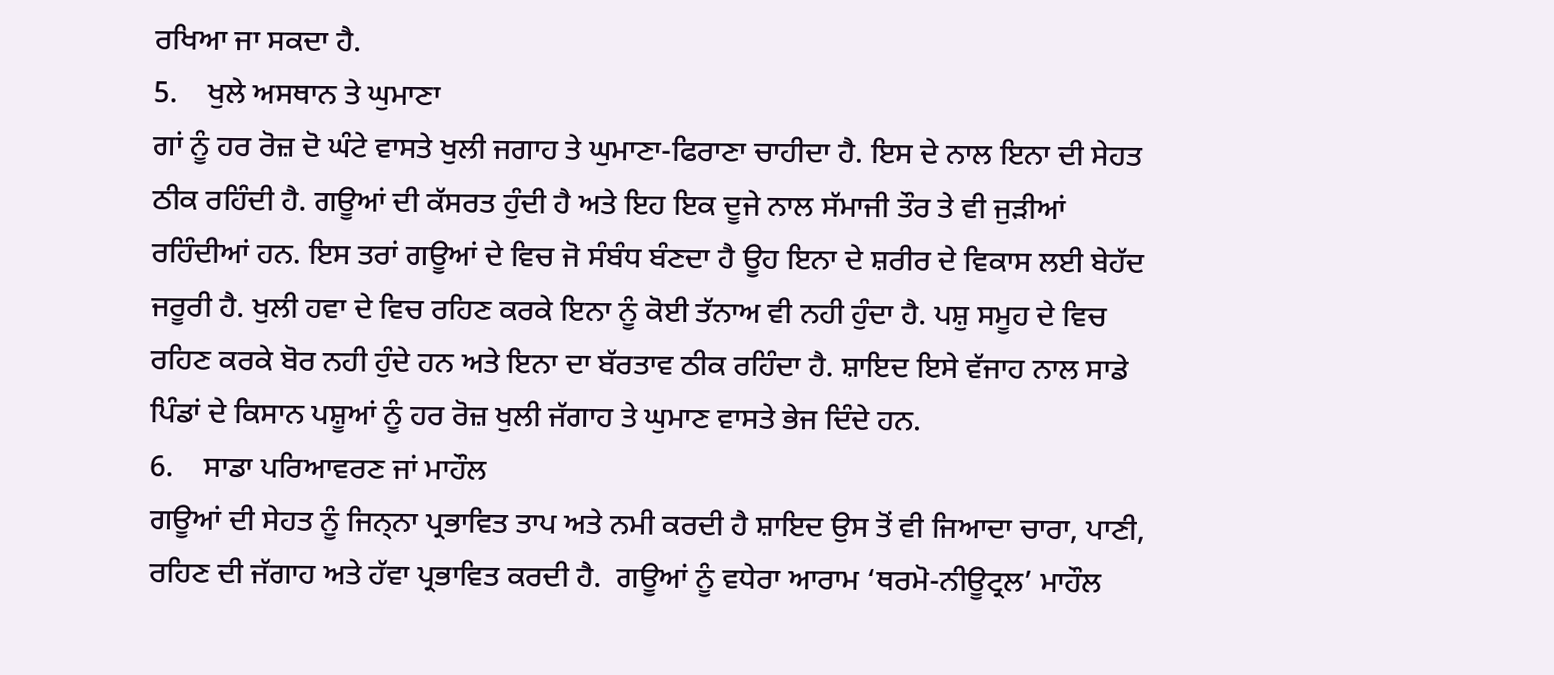ਰਖਿਆ ਜਾ ਸਕਦਾ ਹੈ.
5.    ਖੁਲੇ ਅਸਥਾਨ ਤੇ ਘੁਮਾਣਾ
ਗਾਂ ਨੂੰ ਹਰ ਰੋਜ਼ ਦੋ ਘੰਟੇ ਵਾਸਤੇ ਖੁਲੀ ਜਗਾਹ ਤੇ ਘੁਮਾਣਾ-ਫਿਰਾਣਾ ਚਾਹੀਦਾ ਹੈ. ਇਸ ਦੇ ਨਾਲ ਇਨਾ ਦੀ ਸੇਹਤ ਠੀਕ ਰਹਿੰਦੀ ਹੈ. ਗਊਆਂ ਦੀ ਕੱਸਰਤ ਹੁੰਦੀ ਹੈ ਅਤੇ ਇਹ ਇਕ ਦੂਜੇ ਨਾਲ ਸੱਮਾਜੀ ਤੌਰ ਤੇ ਵੀ ਜੁੜੀਆਂ ਰਹਿੰਦੀਆਂ ਹਨ. ਇਸ ਤਰਾਂ ਗਊਆਂ ਦੇ ਵਿਚ ਜੋ ਸੰਬੰਧ ਬੰਣਦਾ ਹੈ ਊਹ ਇਨਾ ਦੇ ਸ਼ਰੀਰ ਦੇ ਵਿਕਾਸ ਲਈ ਬੇਹੱਦ ਜਰੂਰੀ ਹੈ. ਖੁਲੀ ਹਵਾ ਦੇ ਵਿਚ ਰਹਿਣ ਕਰਕੇ ਇਨਾ ਨੂੰ ਕੋਈ ਤੱਨਾਅ ਵੀ ਨਹੀ ਹੁੰਦਾ ਹੈ. ਪਸ਼ੁ ਸਮੂਹ ਦੇ ਵਿਚ ਰਹਿਣ ਕਰਕੇ ਬੋਰ ਨਹੀ ਹੁੰਦੇ ਹਨ ਅਤੇ ਇਨਾ ਦਾ ਬੱਰਤਾਵ ਠੀਕ ਰਹਿੰਦਾ ਹੈ. ਸ਼ਾਇਦ ਇਸੇ ਵੱਜਾਹ ਨਾਲ ਸਾਡੇ ਪਿੰਡਾਂ ਦੇ ਕਿਸਾਨ ਪਸ਼ੂਆਂ ਨੂੰ ਹਰ ਰੋਜ਼ ਖੁਲੀ ਜੱਗਾਹ ਤੇ ਘੁਮਾਣ ਵਾਸਤੇ ਭੇਜ ਦਿੰਦੇ ਹਨ.
6.    ਸਾਡਾ ਪਰਿਆਵਰਣ ਜਾਂ ਮਾਹੌਲ
ਗਊਆਂ ਦੀ ਸੇਹਤ ਨੂੰ ਜਿਨ੍ਨਾ ਪ੍ਰਭਾਵਿਤ ਤਾਪ ਅਤੇ ਨਮੀ ਕਰਦੀ ਹੈ ਸ਼ਾਇਦ ਉਸ ਤੋਂ ਵੀ ਜਿਆਦਾ ਚਾਰਾ, ਪਾਣੀ, ਰਹਿਣ ਦੀ ਜੱਗਾਹ ਅਤੇ ਹੱਵਾ ਪ੍ਰਭਾਵਿਤ ਕਰਦੀ ਹੈ.  ਗਊਆਂ ਨੂੰ ਵਧੇਰਾ ਆਰਾਮ ‘ਥਰਮੋ-ਨੀਊਟ੍ਰਲ’ ਮਾਹੌਲ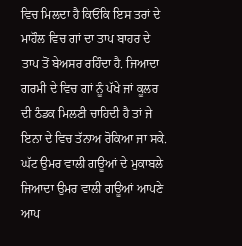ਵਿਚ ਮਿਲਦਾ ਹੈ ਕਿਓਂਕਿ ਇਸ ਤਰਾਂ ਦੇ ਮਾਹੌਲ ਵਿਚ ਗਾਂ ਦਾ ਤਾਪ ਬਾਹਰ ਦੇ ਤਾਪ ਤੋਂ ਬੇਅਸਰ ਰਹਿੰਦਾ ਹੈ. ਜਿਆਦਾ ਗਰਮੀ ਦੇ ਵਿਚ ਗਾਂ ਨੂੰ ਪੱਖੇ ਜਾਂ ਕੂਲਰ ਦੀ ਠੰਡਕ ਮਿਲਣੀ ਚਾਹਿਦੀ ਹੈ ਤਾਂ ਜੇ ਇਨਾ ਦੇ ਵਿਚ ਤੱਨਾਅ ਰੋਕਿਆ ਜਾ ਸਕੇ. ਘੱਟ ਉਮਰ ਵਾਲੀ ਗਊਆਂ ਦੇ ਮੁਕਾਬਲੇ ਜਿਆਦਾ ਉਮਰ ਵਾਲੀ ਗਊਆਂ ਆਪਣੇ ਆਪ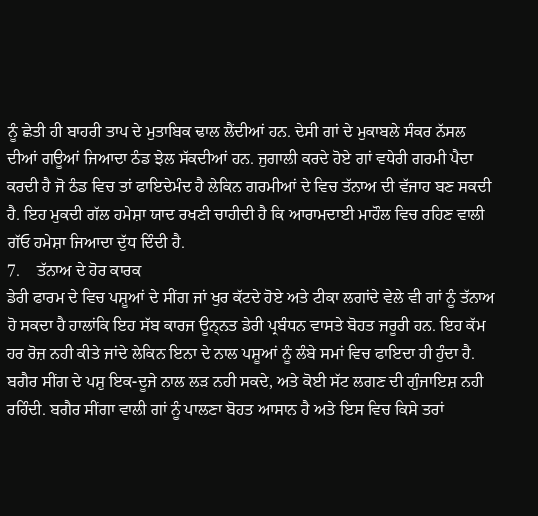ਨੂੰ ਛੇਤੀ ਹੀ ਬਾਹਰੀ ਤਾਪ ਦੇ ਮੁਤਾਬਿਕ ਢਾਲ ਲੈਂਦੀਆਂ ਹਨ. ਦੇਸੀ ਗਾਂ ਦੇ ਮੁਕਾਬਲੇ ਸੰਕਰ ਨੱਸਲ ਦੀਆਂ ਗਊਆਂ ਜਿਆਦਾ ਠੰਡ ਝੇਲ ਸੱਕਦੀਆਂ ਹਨ. ਜੁਗਾਲੀ ਕਰਦੇ ਹੋਏ ਗਾਂ ਵਧੇਰੀ ਗਰਮੀ ਪੈਦਾ ਕਰਦੀ ਹੈ ਜੋ ਠੰਡ ਵਿਚ ਤਾਂ ਫਾਇਦੇਮੰਦ ਹੈ ਲੇਕਿਨ ਗਰਮੀਆਂ ਦੇ ਵਿਚ ਤੱਨਾਅ ਦੀ ਵੱਜਾਹ ਬਣ ਸਕਦੀ ਹੈ. ਇਹ ਮੁਕਦੀ ਗੱਲ ਹਮੇਸ਼ਾ ਯਾਦ ਰਖਣੀ ਚਾਹੀਦੀ ਹੈ ਕਿ ਆਰਾਮਦਾਈ ਮਾਹੌਲ ਵਿਚ ਰਹਿਣ ਵਾਲੀ ਗੱਓ ਹਮੇਸ਼ਾ ਜਿਆਦਾ ਦੁੱਧ ਦਿੰਦੀ ਹੈ.
7.    ਤੱਨਾਅ ਦੇ ਹੋਰ ਕਾਰਕ
ਡੇਰੀ ਫਾਰਮ ਦੇ ਵਿਚ ਪਸ਼ੂਆਂ ਦੇ ਸੀਂਗ ਜਾਂ ਖੁਰ ਕੱਟਦੇ ਹੋਏ ਅਤੇ ਟੀਕਾ ਲਗਾਂਦੇ ਵੇਲੇ ਵੀ ਗਾਂ ਨੂੰ ਤੱਨਾਅ ਹੋ ਸਕਦਾ ਹੈ ਹਾਲਾਂਕਿ ਇਹ ਸੱਬ ਕਾਰਜ ਊਨ੍ਨਤ ਡੇਰੀ ਪ੍ਰਬੰਧਨ ਵਾਸਤੇ ਬੋਹਤ ਜਰੂਰੀ ਹਨ. ਇਹ ਕੱਮ ਹਰ ਰੋਜ਼ ਨਹੀ ਕੀਤੇ ਜਾਂਦੇ ਲੇਕਿਨ ਇਨਾ ਦੇ ਨਾਲ ਪਸ਼ੂਆਂ ਨੂੰ ਲੰਬੇ ਸਮਾਂ ਵਿਚ ਫਾਇਦਾ ਹੀ ਹੁੰਦਾ ਹੈ. ਬਗੈਰ ਸੀਂਗ ਦੇ ਪਸ਼ੁ ਇਕ-ਦੂਜੇ ਨਾਲ ਲੜ ਨਹੀ ਸਕਦੇ, ਅਤੇ ਕੋਈ ਸੱਟ ਲਗਣ ਦੀ ਗੁੰਜਾਇਸ਼ ਨਹੀ ਰਹਿੰਦੀ. ਬਗੈਰ ਸੀਂਗਾ ਵਾਲੀ ਗਾਂ ਨੂੰ ਪਾਲਣਾ ਬੋਹਤ ਆਸਾਨ ਹੈ ਅਤੇ ਇਸ ਵਿਚ ਕਿਸੇ ਤਰਾਂ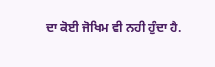ਦਾ ਕੋਈ ਜੋਖਿਮ ਵੀ ਨਹੀ ਹੁੰਦਾ ਹੈ.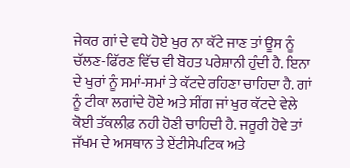ਜੇਕਰ ਗਾਂ ਦੇ ਵਧੇ ਹੋਏ ਖੁਰ ਨਾ ਕੱਟੇ ਜਾਣ ਤਾਂ ਊਸ ਨੂੰ ਚੱਲਣ-ਫਿੱਰਣ ਵਿੱਚ ਵੀ ਬੋਹਤ ਪਰੇਸ਼ਾਨੀ ਹੁੰਦੀ ਹੈ. ਇਨਾ ਦੇ ਖੁਰਾਂ ਨੂੰ ਸਮਾਂ-ਸਮਾਂ ਤੇ ਕੱਟਦੇ ਰਹਿਣਾ ਚਾਹਿਦਾ ਹੈ. ਗਾਂ ਨੂੰ ਟੀਕਾ ਲਗਾਂਦੇ ਹੋਏ ਅਤੇ ਸੀਂਗ ਜਾਂ ਖੁਰ ਕੱਟਦੇ ਵੇਲੇ ਕੋਈ ਤੱਕਲੀਫ਼ ਨਹੀ ਹੋਣੀ ਚਾਹਿਦੀ ਹੈ. ਜਰੂਰੀ ਹੋਵੇ ਤਾਂ ਜੱਖਮ ਦੇ ਅਸਥਾਨ ਤੇ ਏਂਟੀਸੇਪਟਿਕ ਅਤੇ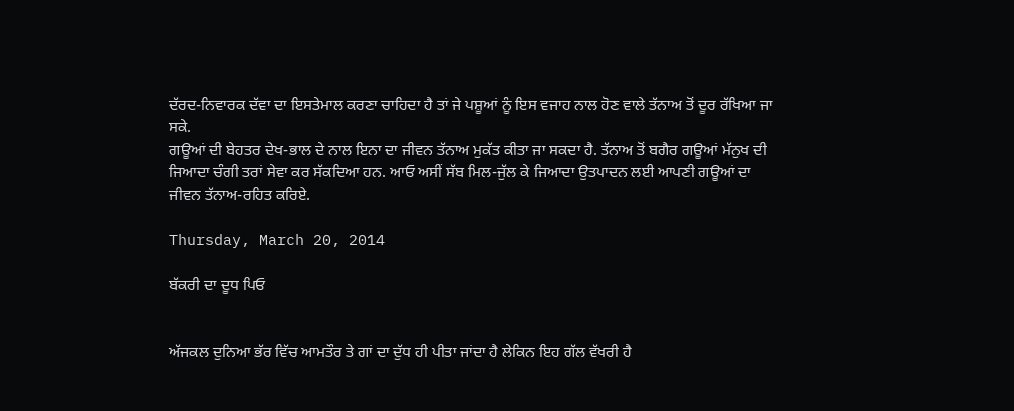ਦੱਰਦ-ਨਿਵਾਰਕ ਦੱਵਾ ਦਾ ਇਸਤੇਮਾਲ ਕਰਣਾ ਚਾਹਿਦਾ ਹੈ ਤਾਂ ਜੇ ਪਸ਼ੂਆਂ ਨੂੰ ਇਸ ਵਜਾਹ ਨਾਲ ਹੋਣ ਵਾਲੇ ਤੱਨਾਅ ਤੋਂ ਦੂਰ ਰੱਖਿਆ ਜਾ ਸਕੇ.
ਗਊਆਂ ਦੀ ਬੇਹਤਰ ਦੇਖ-ਭਾਲ ਦੇ ਨਾਲ ਇਨਾ ਦਾ ਜੀਵਨ ਤੱਨਾਅ ਮੁਕੱਤ ਕੀਤਾ ਜਾ ਸਕਦਾ ਹੈ. ਤੱਨਾਅ ਤੋਂ ਬਗੈਰ ਗਊਆਂ ਮੱਨੁਖ ਦੀ ਜਿਆਦਾ ਚੰਗੀ ਤਰਾਂ ਸੇਵਾ ਕਰ ਸੱਕਦਿਆ ਹਨ. ਆਓ ਅਸੀਂ ਸੱਬ ਮਿਲ-ਜੁੱਲ ਕੇ ਜਿਆਦਾ ਉਤਪਾਦਨ ਲਈ ਆਪਣੀ ਗਊਆਂ ਦਾ ਜੀਵਨ ਤੱਨਾਅ-ਰਹਿਤ ਕਰਿਏ.

Thursday, March 20, 2014

ਬੱਕਰੀ ਦਾ ਦੂਧ ਪਿਓ


ਅੱਜਕਲ ਦੁਨਿਆ ਭੱਰ ਵਿੱਚ ਆਮਤੌਰ ਤੇ ਗਾਂ ਦਾ ਦੁੱਧ ਹੀ ਪੀਤਾ ਜਾਂਦਾ ਹੈ ਲੇਕਿਨ ਇਹ ਗੱਲ ਵੱਖਰੀ ਹੈ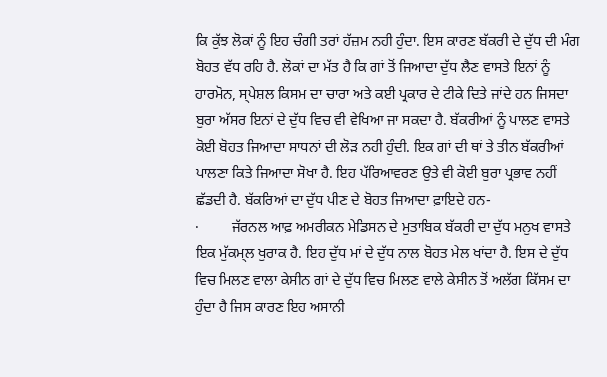ਕਿ ਕੁੱਝ ਲੋਕਾਂ ਨੂੰ ਇਹ ਚੰਗੀ ਤਰਾਂ ਹੱਜ਼ਮ ਨਹੀ ਹੁੰਦਾ. ਇਸ ਕਾਰਣ ਬੱਕਰੀ ਦੇ ਦੁੱਧ ਦੀ ਮੰਗ ਬੋਹਤ ਵੱਧ ਰਹਿ ਹੈ. ਲੋਕਾਂ ਦਾ ਮੱਤ ਹੈ ਕਿ ਗਾਂ ਤੋਂ ਜਿਆਦਾ ਦੁੱਧ ਲੈਣ ਵਾਸਤੇ ਇਨਾਂ ਨੂੰ ਹਾਰਮੋਨ, ਸ੍ਪੇਸ਼ਲ ਕਿਸਮ ਦਾ ਚਾਰਾ ਅਤੇ ਕਈ ਪ੍ਰਕਾਰ ਦੇ ਟੀਕੇ ਦਿਤੇ ਜਾਂਦੇ ਹਨ ਜਿਸਦਾ ਬੁਰਾ ਅੱਸਰ ਇਨਾਂ ਦੇ ਦੁੱਧ ਵਿਚ ਵੀ ਵੇਖਿਆ ਜਾ ਸਕਦਾ ਹੈ. ਬੱਕਰੀਆਂ ਨੂੰ ਪਾਲਣ ਵਾਸਤੇ ਕੋਈ ਬੋਹਤ ਜਿਆਦਾ ਸਾਧਨਾਂ ਦੀ ਲੋੜ ਨਹੀ ਹੁੰਦੀ. ਇਕ ਗਾਂ ਦੀ ਥਾਂ ਤੇ ਤੀਨ ਬੱਕਰੀਆਂ ਪਾਲਣਾ ਕਿਤੇ ਜਿਆਦਾ ਸੋਖਾ ਹੈ. ਇਹ ਪੱਰਿਆਵਰਣ ਉਤੇ ਵੀ ਕੋਈ ਬੁਰਾ ਪ੍ਰਭਾਵ ਨਹੀਂ ਛੱਡਦੀ ਹੈ. ਬੱਕਰਿਆਂ ਦਾ ਦੁੱਧ ਪੀਣ ਦੇ ਬੋਹਤ ਜਿਆਦਾ ਫ਼ਾਇਦੇ ਹਨ-
·         ਜੱਰਨਲ ਆਫ਼ ਅਮਰੀਕਨ ਮੇਡਿਸਨ ਦੇ ਮੁਤਾਬਿਕ ਬੱਕਰੀ ਦਾ ਦੁੱਧ ਮਨੁਖ ਵਾਸਤੇ ਇਕ ਮੁੱਕਮ੍ਲ ਖੁਰਾਕ ਹੈ. ਇਹ ਦੁੱਧ ਮਾਂ ਦੇ ਦੁੱਧ ਨਾਲ ਬੋਹਤ ਮੇਲ ਖਾਂਦਾ ਹੈ. ਇਸ ਦੇ ਦੁੱਧ ਵਿਚ ਮਿਲਣ ਵਾਲਾ ਕੇਸੀਨ ਗਾਂ ਦੇ ਦੁੱਧ ਵਿਚ ਮਿਲਣ ਵਾਲੇ ਕੇਸੀਨ ਤੋਂ ਅਲੱਗ ਕਿੱਸਮ ਦਾ ਹੁੰਦਾ ਹੈ ਜਿਸ ਕਾਰਣ ਇਹ ਅਸਾਨੀ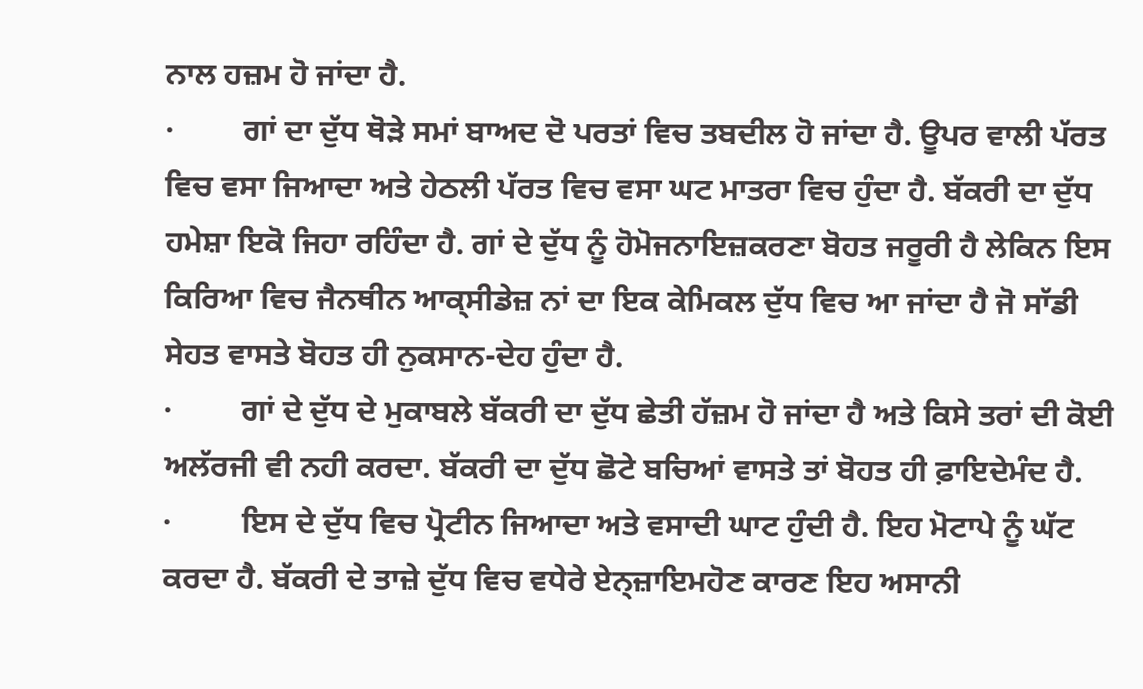ਨਾਲ ਹਜ਼ਮ ਹੋ ਜਾਂਦਾ ਹੈ.
·         ਗਾਂ ਦਾ ਦੁੱਧ ਥੋੜੇ ਸਮਾਂ ਬਾਅਦ ਦੋ ਪਰਤਾਂ ਵਿਚ ਤਬਦੀਲ ਹੋ ਜਾਂਦਾ ਹੈ. ਊਪਰ ਵਾਲੀ ਪੱਰਤ ਵਿਚ ਵਸਾ ਜਿਆਦਾ ਅਤੇ ਹੇਠਲੀ ਪੱਰਤ ਵਿਚ ਵਸਾ ਘਟ ਮਾਤਰਾ ਵਿਚ ਹੁੰਦਾ ਹੈ. ਬੱਕਰੀ ਦਾ ਦੁੱਧ ਹਮੇਸ਼ਾ ਇਕੋ ਜਿਹਾ ਰਹਿੰਦਾ ਹੈ. ਗਾਂ ਦੇ ਦੁੱਧ ਨੂੰ ਹੋਮੋਜਨਾਇਜ਼ਕਰਣਾ ਬੋਹਤ ਜਰੂਰੀ ਹੈ ਲੇਕਿਨ ਇਸ ਕਿਰਿਆ ਵਿਚ ਜੈਨਥੀਨ ਆਕ੍ਸੀਡੇਜ਼ ਨਾਂ ਦਾ ਇਕ ਕੇਮਿਕਲ ਦੁੱਧ ਵਿਚ ਆ ਜਾਂਦਾ ਹੈ ਜੋ ਸਾੱਡੀ ਸੇਹਤ ਵਾਸਤੇ ਬੋਹਤ ਹੀ ਨੁਕਸਾਨ-ਦੇਹ ਹੁੰਦਾ ਹੈ.
·         ਗਾਂ ਦੇ ਦੁੱਧ ਦੇ ਮੁਕਾਬਲੇ ਬੱਕਰੀ ਦਾ ਦੁੱਧ ਛੇਤੀ ਹੱਜ਼ਮ ਹੋ ਜਾਂਦਾ ਹੈ ਅਤੇ ਕਿਸੇ ਤਰਾਂ ਦੀ ਕੋਈ ਅਲੱਰਜੀ ਵੀ ਨਹੀ ਕਰਦਾ. ਬੱਕਰੀ ਦਾ ਦੁੱਧ ਛੋਟੇ ਬਚਿਆਂ ਵਾਸਤੇ ਤਾਂ ਬੋਹਤ ਹੀ ਫ਼ਾਇਦੇਮੰਦ ਹੈ.
·         ਇਸ ਦੇ ਦੁੱਧ ਵਿਚ ਪ੍ਰੋਟੀਨ ਜਿਆਦਾ ਅਤੇ ਵਸਾਦੀ ਘਾਟ ਹੁੰਦੀ ਹੈ. ਇਹ ਮੋਟਾਪੇ ਨੂੰ ਘੱਟ ਕਰਦਾ ਹੈ. ਬੱਕਰੀ ਦੇ ਤਾਜ਼ੇ ਦੁੱਧ ਵਿਚ ਵਧੇਰੇ ਏਨ੍ਜ਼ਾਇਮਹੋਣ ਕਾਰਣ ਇਹ ਅਸਾਨੀ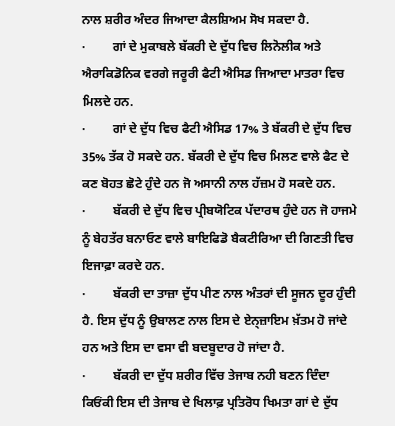ਨਾਲ ਸ਼ਰੀਰ ਅੰਦਰ ਜਿਆਦਾ ਕੈਲਸ਼ਿਅਮ ਸੋਖ ਸਕਦਾ ਹੈ.
·         ਗਾਂ ਦੇ ਮੁਕਾਬਲੇ ਬੱਕਰੀ ਦੇ ਦੁੱਧ ਵਿਚ ਲਿਨੋਲੀਕ ਅਤੇ ਐਰਾਕਿਡੋਨਿਕ ਵਰਗੇ ਜਰੂਰੀ ਫੈਟੀ ਐਸਿਡ ਜਿਆਦਾ ਮਾਤਰਾ ਵਿਚ ਮਿਲਦੇ ਹਨ.
·         ਗਾਂ ਦੇ ਦੁੱਧ ਵਿਚ ਫੈਟੀ ਐਸਿਡ 17% ਤੇ ਬੱਕਰੀ ਦੇ ਦੁੱਧ ਵਿਚ 35% ਤੱਕ ਹੋ ਸਕਦੇ ਹਨ. ਬੱਕਰੀ ਦੇ ਦੁੱਧ ਵਿਚ ਮਿਲਣ ਵਾਲੇ ਫੈਟ ਦੇ ਕਣ ਬੋਹਤ ਛੋਟੇ ਹੁੰਦੇ ਹਨ ਜੋ ਅਸਾਨੀ ਨਾਲ ਹੱਜ਼ਮ ਹੋ ਸਕਦੇ ਹਨ.
·         ਬੱਕਰੀ ਦੇ ਦੁੱਧ ਵਿਚ ਪ੍ਰੀਬਯੋਟਿਕ ਪੱਦਾਰਥ ਹੁੰਦੇ ਹਨ ਜੋ ਹਾਜਮੇ ਨੂੰ ਬੇਹਤੱਰ ਬਨਾਓਣ ਵਾਲੇ ਬਾਇਫਿਡੋ ਬੈਕਟੀਰਿਆ ਦੀ ਗਿਣਤੀ ਵਿਚ ਇਜਾਫ਼ਾ ਕਰਦੇ ਹਨ.
·         ਬੱਕਰੀ ਦਾ ਤਾਜ਼ਾ ਦੁੱਧ ਪੀਣ ਨਾਲ ਅੰਤਰਾਂ ਦੀ ਸੂਜਨ ਦੂਰ ਹੁੰਦੀ ਹੈ. ਇਸ ਦੁੱਧ ਨੂੰ ਉਬਾਲਣ ਨਾਲ ਇਸ ਦੇ ਏਨ੍ਜ਼ਾਇਮ ਖ਼ੱਤਮ ਹੋ ਜਾਂਦੇ ਹਨ ਅਤੇ ਇਸ ਦਾ ਵਸਾ ਵੀ ਬਦਬੂਦਾਰ ਹੋ ਜਾਂਦਾ ਹੈ.
·         ਬੱਕਰੀ ਦਾ ਦੁੱਧ ਸ਼ਰੀਰ ਵਿੱਚ ਤੇਜਾਬ ਨਹੀ ਬਣਨ ਦਿੰਦਾ ਕਿਓਂਕੀ ਇਸ ਦੀ ਤੇਜਾਬ ਦੇ ਖਿਲਾਫ਼ ਪ੍ਰਤਿਰੋਧ ਖਿਮਤਾ ਗਾਂ ਦੇ ਦੁੱਧ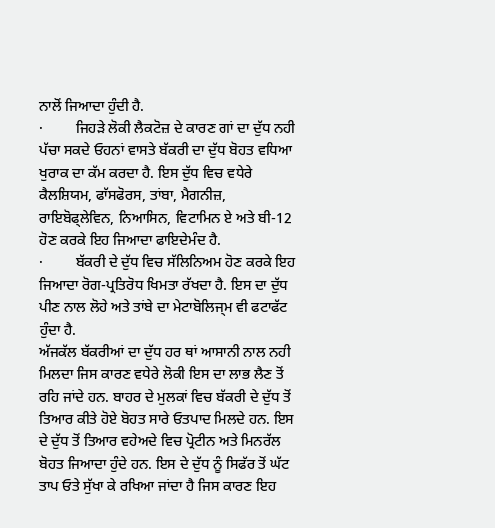ਨਾਲੋਂ ਜਿਆਦਾ ਹੁੰਦੀ ਹੈ.
·         ਜਿਹੜੇ ਲੋਕੀ ਲੈਕਟੋਜ਼ ਦੇ ਕਾਰਣ ਗਾਂ ਦਾ ਦੁੱਧ ਨਹੀ ਪੱਚਾ ਸਕਦੇ ਓਹਨਾਂ ਵਾਸਤੇ ਬੱਕਰੀ ਦਾ ਦੁੱਧ ਬੋਹਤ ਵਧਿਆ ਖੁਰਾਕ ਦਾ ਕੱਮ ਕਰਦਾ ਹੈ. ਇਸ ਦੁੱਧ ਵਿਚ ਵਧੇਰੇ ਕੈਲਸ਼ਿਯਮ, ਫਾੱਸਫੋਰਸ, ਤਾਂਬਾ, ਮੈਗਨੀਜ਼, ਰਾਇਬੋਫ੍ਲੇਵਿਨ, ਨਿਆਸਿਨ, ਵਿਟਾਮਿਨ ਏ ਅਤੇ ਬੀ-12 ਹੋਣ ਕਰਕੇ ਇਹ ਜਿਆਦਾ ਫਾਇਦੇਮੰਦ ਹੈ.
·         ਬੱਕਰੀ ਦੇ ਦੁੱਧ ਵਿਚ ਸੱਲਿਨਿਅਮ ਹੋਣ ਕਰਕੇ ਇਹ ਜਿਆਦਾ ਰੋਗ-ਪ੍ਰਤਿਰੋਧ ਖਿਮਤਾ ਰੱਖਦਾ ਹੈ. ਇਸ ਦਾ ਦੁੱਧ ਪੀਣ ਨਾਲ ਲੋਹੇ ਅਤੇ ਤਾਂਬੇ ਦਾ ਮੇਟਾਬੋਲਿਜ੍ਮ ਵੀ ਫਟਾਫੱਟ ਹੁੰਦਾ ਹੈ.
ਅੱਜਕੱਲ ਬੱਕਰੀਆਂ ਦਾ ਦੁੱਧ ਹਰ ਥਾਂ ਆਸਾਨੀ ਨਾਲ ਨਹੀ ਮਿਲਦਾ ਜਿਸ ਕਾਰਣ ਵਧੇਰੇ ਲੋਕੀ ਇਸ ਦਾ ਲਾਭ ਲੈਣ ਤੋਂ ਰਹਿ ਜਾਂਦੇ ਹਨ. ਬਾਹਰ ਦੇ ਮੁਲਕਾਂ ਵਿਚ ਬੱਕਰੀ ਦੇ ਦੁੱਧ ਤੋਂ ਤਿਆਰ ਕੀਤੇ ਹੋਏ ਬੋਹਤ ਸਾਰੇ ਓਤਪਾਦ ਮਿਲਦੇ ਹਨ. ਇਸ ਦੇ ਦੁੱਧ ਤੋਂ ਤਿਆਰ ਵਹੇਅਦੇ ਵਿਚ ਪ੍ਰੋਟੀਨ ਅਤੇ ਮਿਨਰੱਲ ਬੋਹਤ ਜਿਆਦਾ ਹੁੰਦੇ ਹਨ. ਇਸ ਦੇ ਦੁੱਧ ਨੂੰ ਸਿਫੱਰ ਤੋਂ ਘੱਟ ਤਾਪ ਓਤੇ ਸੁੱਖਾ ਕੇ ਰਖਿਆ ਜਾਂਦਾ ਹੈ ਜਿਸ ਕਾਰਣ ਇਹ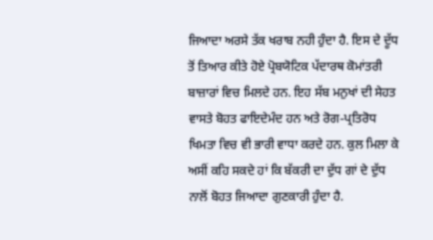ਜਿਆਦਾ ਅਰਸੇ ਤੱਕ ਖਰਾਬ ਨਹੀ ਹੁੰਦਾ ਹੈ. ਇਸ ਦੇ ਦੂੱਧ ਤੋਂ ਤਿਆਰ ਕੀਤੇ ਹੋਏ ਪ੍ਰੋਬਯੋਟਿਕ ਪੱਦਾਰਥ ਕੋਮਾਂਤਰੀ ਬਾਜ਼ਾਰਾਂ ਵਿਚ ਮਿਲਦੇ ਹਨ. ਇਹ ਸੱਬ ਮਨੁਖਾਂ ਦੀ ਸੇਹਤ ਵਾਸਤੇ ਬੋਹਤ ਫਾਇਦੇਮੰਦ ਹਨ ਅਤੇ ਰੋਗ-ਪ੍ਰਤਿਰੋਧ ਖਿਮਤਾ ਵਿਚ ਵੀ ਭਾਰੀ ਵਾਧਾ ਕਰਦੇ ਹਨ. ਕੁਲ ਮਿਲਾ ਕੇ ਅਸੀਂ ਕਹਿ ਸਕਦੇ ਹਾਂ ਕਿ ਬੱਕਰੀ ਦਾ ਦੁੱਧ ਗਾਂ ਦੇ ਦੁੱਧ ਨਾਲੋਂ ਬੋਹਤ ਜਿਆਦਾ ਗੁਣਕਾਰੀ ਹੁੰਦਾ ਹੈ.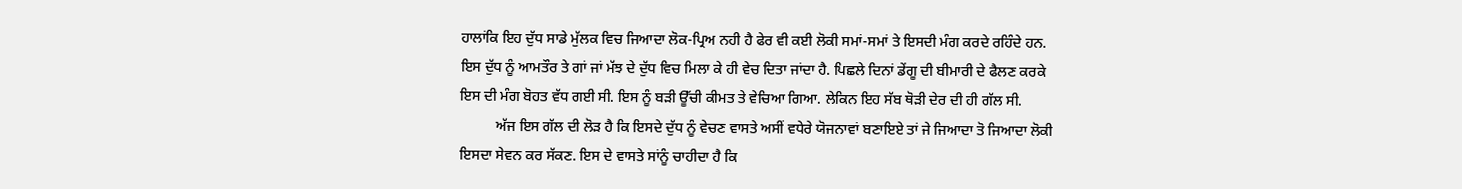ਹਾਲਾਂਕਿ ਇਹ ਦੁੱਧ ਸਾਡੇ ਮੁੱਲਕ ਵਿਚ ਜਿਆਦਾ ਲੋਕ-ਪ੍ਰਿਅ ਨਹੀ ਹੈ ਫੇਰ ਵੀ ਕਈ ਲੋਕੀ ਸਮਾਂ-ਸਮਾਂ ਤੇ ਇਸਦੀ ਮੰਗ ਕਰਦੇ ਰਹਿੰਦੇ ਹਨ. ਇਸ ਦੁੱਧ ਨੂੰ ਆਮਤੌਰ ਤੇ ਗਾਂ ਜਾਂ ਮੱਝ ਦੇ ਦੁੱਧ ਵਿਚ ਮਿਲਾ ਕੇ ਹੀ ਵੇਚ ਦਿਤਾ ਜਾਂਦਾ ਹੈ. ਪਿਛਲੇ ਦਿਨਾਂ ਡੇਂਗੂ ਦੀ ਬੀਮਾਰੀ ਦੇ ਫੈਲਣ ਕਰਕੇ ਇਸ ਦੀ ਮੰਗ ਬੋਹਤ ਵੱਧ ਗਈ ਸੀ. ਇਸ ਨੂੰ ਬੜੀ ਊੱਚੀ ਕੀਮਤ ਤੇ ਵੇਚਿਆ ਗਿਆ. ਲੇਕਿਨ ਇਹ ਸੱਬ ਥੋੜੀ ਦੇਰ ਦੀ ਹੀ ਗੱਲ ਸੀ.
          ਅੱਜ ਇਸ ਗੱਲ ਦੀ ਲੋੜ ਹੈ ਕਿ ਇਸਦੇ ਦੁੱਧ ਨੂੰ ਵੇਚਣ ਵਾਸਤੇ ਅਸੀਂ ਵਧੇਰੇ ਯੋਜਨਾਵਾਂ ਬਣਾਇਏ ਤਾਂ ਜੇ ਜਿਆਦਾ ਤੋ ਜਿਆਦਾ ਲੋਕੀ ਇਸਦਾ ਸੇਵਨ ਕਰ ਸੱਕਣ. ਇਸ ਦੇ ਵਾਸਤੇ ਸਾਂਨੂੰ ਚਾਹੀਦਾ ਹੈ ਕਿ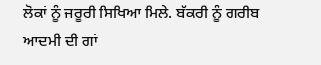ਲੋਕਾਂ ਨੂੰ ਜਰੂਰੀ ਸਿਖਿਆ ਮਿਲੇ. ਬੱਕਰੀ ਨੂੰ ਗਰੀਬ ਆਦਮੀ ਦੀ ਗਾਂ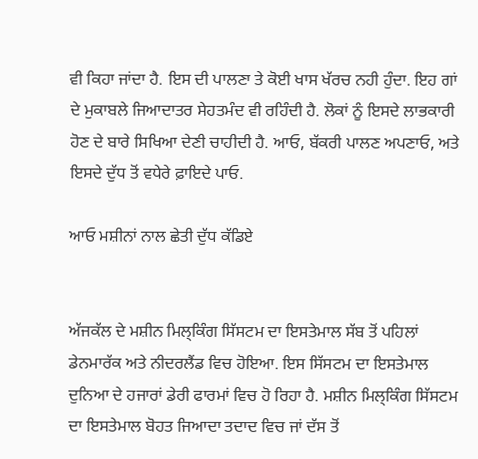ਵੀ ਕਿਹਾ ਜਾਂਦਾ ਹੈ. ਇਸ ਦੀ ਪਾਲਣਾ ਤੇ ਕੋਈ ਖਾਸ ਖੱਰਚ ਨਹੀ ਹੁੰਦਾ. ਇਹ ਗਾਂ ਦੇ ਮੁਕਾਬਲੇ ਜਿਆਦਾਤਰ ਸੇਹਤਮੰਦ ਵੀ ਰਹਿੰਦੀ ਹੈ. ਲੋਕਾਂ ਨੂੰ ਇਸਦੇ ਲਾਭਕਾਰੀ ਹੋਣ ਦੇ ਬਾਰੇ ਸਿਖਿਆ ਦੇਣੀ ਚਾਹੀਦੀ ਹੈ. ਆਓ, ਬੱਕਰੀ ਪਾਲਣ ਅਪਣਾਓ, ਅਤੇ ਇਸਦੇ ਦੁੱਧ ਤੋਂ ਵਧੇਰੇ ਫ਼ਾਇਦੇ ਪਾਓ.

ਆਓ ਮਸ਼ੀਨਾਂ ਨਾਲ ਛੇਤੀ ਦੁੱਧ ਕੱਡਿਏ


ਅੱਜਕੱਲ ਦੇ ਮਸ਼ੀਨ ਮਿਲ੍ਕਿੰਗ ਸਿੱਸਟਮ ਦਾ ਇਸਤੇਮਾਲ ਸੱਬ ਤੋਂ ਪਹਿਲਾਂ ਡੇਨਮਾਰੱਕ ਅਤੇ ਨੀਦਰਲੈਂਡ ਵਿਚ ਹੋਇਆ. ਇਸ ਸਿੱਸਟਮ ਦਾ ਇਸਤੇਮਾਲ ਦੁਨਿਆ ਦੇ ਹਜਾਰਾਂ ਡੇਰੀ ਫਾਰਮਾਂ ਵਿਚ ਹੋ ਰਿਹਾ ਹੈ. ਮਸ਼ੀਨ ਮਿਲ੍ਕਿੰਗ ਸਿੱਸਟਮ ਦਾ ਇਸਤੇਮਾਲ ਬੋਹਤ ਜਿਆਦਾ ਤਦਾਦ ਵਿਚ ਜਾਂ ਦੱਸ ਤੋਂ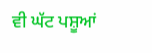ਵੀ ਘੱਟ ਪਸ਼ੂਆਂ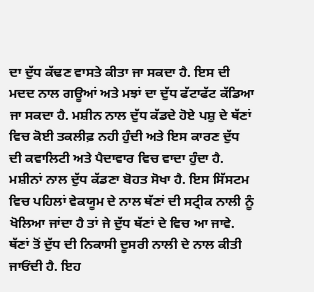ਦਾ ਦੁੱਧ ਕੱਢਣ ਵਾਸਤੇ ਕੀਤਾ ਜਾ ਸਕਦਾ ਹੈ. ਇਸ ਦੀ ਮਦਦ ਨਾਲ ਗਊਆਂ ਅਤੇ ਮਝਾਂ ਦਾ ਦੁੱਧ ਫੱਟਾਫੱਟ ਕੱਡਿਆ ਜਾ ਸਕਦਾ ਹੈ. ਮਸ਼ੀਨ ਨਾਲ ਦੁੱਧ ਕੱਡਦੇ ਹੋਏ ਪਸ਼ੁ ਦੇ ਥੱਣਾਂ ਵਿਚ ਕੋਈ ਤਕਲੀਫ਼ ਨਹੀ ਹੁੰਦੀ ਅਤੇ ਇਸ ਕਾਰਣ ਦੁੱਧ ਦੀ ਕਵਾਲਿਟੀ ਅਤੇ ਪੈਦਾਵਾਰ ਵਿਚ ਵਾਦਾ ਹੁੰਦਾ ਹੈ. ਮਸ਼ੀਨਾਂ ਨਾਲ ਦੁੱਧ ਕੱਡਣਾ ਬੋਹਤ ਸੋਖਾ ਹੈ. ਇਸ ਸਿੱਸਟਮ ਵਿਚ ਪਹਿਲਾਂ ਵੇਕਯੂਮ ਦੇ ਨਾਲ ਥੱਣਾਂ ਦੀ ਸਟ੍ਰੀਕ ਨਾਲੀ ਨੂੰ ਖੋਲਿਆ ਜਾਂਦਾ ਹੈ ਤਾਂ ਜੇ ਦੁੱਧ ਥੱਣਾਂ ਦੇ ਵਿਚ ਆ ਜਾਵੇ. ਥੱਣਾਂ ਤੋਂ ਦੁੱਧ ਦੀ ਨਿਕਾਸੀ ਦੂਸਰੀ ਨਾਲੀ ਦੇ ਨਾਲ ਕੀਤੀ ਜਾਓਂਦੀ ਹੈ. ਇਹ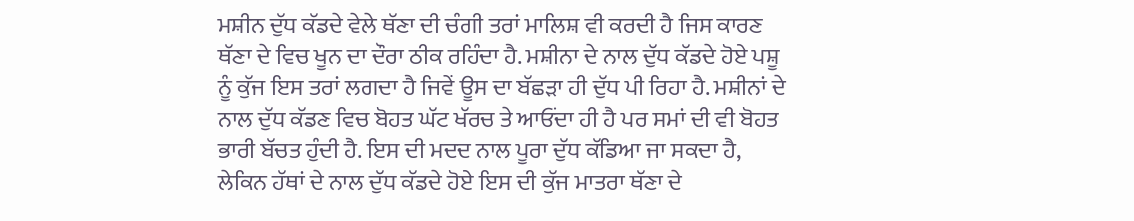ਮਸ਼ੀਨ ਦੁੱਧ ਕੱਡਦੇ ਵੇਲੇ ਥੱਣਾ ਦੀ ਚੰਗੀ ਤਰਾਂ ਮਾਲਿਸ਼ ਵੀ ਕਰਦੀ ਹੈ ਜਿਸ ਕਾਰਣ ਥੱਣਾ ਦੇ ਵਿਚ ਖੂਨ ਦਾ ਦੌਰਾ ਠੀਕ ਰਹਿੰਦਾ ਹੈ. ਮਸ਼ੀਨਾ ਦੇ ਨਾਲ ਦੁੱਧ ਕੱਡਦੇ ਹੋਏ ਪਸ਼ੂ ਨੂੰ ਕੁੱਜ ਇਸ ਤਰਾਂ ਲਗਦਾ ਹੈ ਜਿਵੇਂ ਊਸ ਦਾ ਬੱਛੜਾ ਹੀ ਦੁੱਧ ਪੀ ਰਿਹਾ ਹੈ. ਮਸ਼ੀਨਾਂ ਦੇ ਨਾਲ ਦੁੱਧ ਕੱਡਣ ਵਿਚ ਬੋਹਤ ਘੱਟ ਖੱਰਚ ਤੇ ਆਓਂਦਾ ਹੀ ਹੈ ਪਰ ਸਮਾਂ ਦੀ ਵੀ ਬੋਹਤ ਭਾਰੀ ਬੱਚਤ ਹੁੰਦੀ ਹੈ. ਇਸ ਦੀ ਮਦਦ ਨਾਲ ਪੂਰਾ ਦੁੱਧ ਕੱਡਿਆ ਜਾ ਸਕਦਾ ਹੈ, ਲੇਕਿਨ ਹੱਥਾਂ ਦੇ ਨਾਲ ਦੁੱਧ ਕੱਡਦੇ ਹੋਏ ਇਸ ਦੀ ਕੁੱਜ ਮਾਤਰਾ ਥੱਣਾ ਦੇ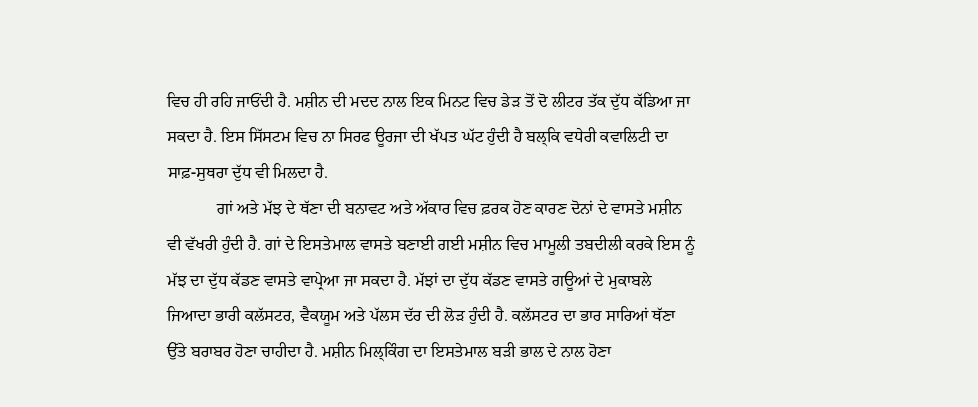ਵਿਚ ਹੀ ਰਹਿ ਜਾਓਂਦੀ ਹੈ. ਮਸ਼ੀਨ ਦੀ ਮਦਦ ਨਾਲ ਇਕ ਮਿਨਟ ਵਿਚ ਡੇੜ ਤੋਂ ਦੋ ਲੀਟਰ ਤੱਕ ਦੁੱਧ ਕੱਡਿਆ ਜਾ ਸਕਦਾ ਹੈ. ਇਸ ਸਿੱਸਟਮ ਵਿਚ ਨਾ ਸਿਰਫ ਊਰਜਾ ਦੀ ਖੱਪਤ ਘੱਟ ਹੁੰਦੀ ਹੈ ਬਲ੍ਕਿ ਵਧੇਰੀ ਕਵਾਲਿਟੀ ਦਾ ਸਾਫ਼-ਸੁਥਰਾ ਦੁੱਧ ਵੀ ਮਿਲਦਾ ਹੈ.
            ਗਾਂ ਅਤੇ ਮੱਝ ਦੇ ਥੱਣਾ ਦੀ ਬਨਾਵਟ ਅਤੇ ਅੱਕਾਰ ਵਿਚ ਫ਼ਰਕ ਹੋਣ ਕਾਰਣ ਦੋਨਾਂ ਦੇ ਵਾਸਤੇ ਮਸ਼ੀਨ ਵੀ ਵੱਖਰੀ ਹੁੰਦੀ ਹੈ. ਗਾਂ ਦੇ ਇਸਤੇਮਾਲ ਵਾਸਤੇ ਬਣਾਈ ਗਈ ਮਸ਼ੀਨ ਵਿਚ ਮਾਮੂਲੀ ਤਬਦੀਲੀ ਕਰਕੇ ਇਸ ਨੂੰ ਮੱਝ ਦਾ ਦੁੱਧ ਕੱਡਣ ਵਾਸਤੇ ਵਾਪ੍ਰੇਆ ਜਾ ਸਕਦਾ ਹੈ. ਮੱਝਾਂ ਦਾ ਦੁੱਧ ਕੱਡਣ ਵਾਸਤੇ ਗਊਆਂ ਦੇ ਮੁਕਾਬਲੇ ਜਿਆਦਾ ਭਾਰੀ ਕਲੱਸਟਰ, ਵੈਕਯੂਮ ਅਤੇ ਪੱਲਸ ਦੱਰ ਦੀ ਲੋੜ ਹੁੰਦੀ ਹੈ. ਕਲੱਸਟਰ ਦਾ ਭਾਰ ਸਾਰਿਆਂ ਥੱਣਾ ਉੱਤੇ ਬਰਾਬਰ ਹੋਣਾ ਚਾਹੀਦਾ ਹੈ. ਮਸ਼ੀਨ ਮਿਲ੍ਕਿੰਗ ਦਾ ਇਸਤੇਮਾਲ ਬੜੀ ਭਾਲ ਦੇ ਨਾਲ ਹੋਣਾ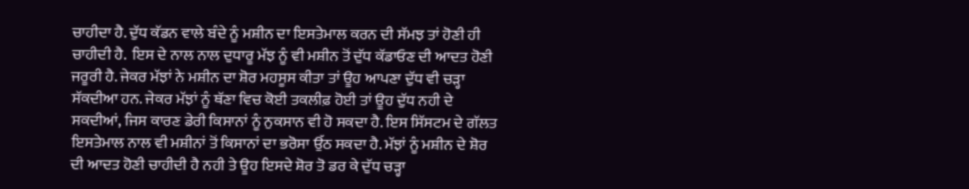ਚਾਹੀਦਾ ਹੈ. ਦੁੱਧ ਕੱਡਨ ਵਾਲੇ ਬੰਦੇ ਨੂੰ ਮਸ਼ੀਨ ਦਾ ਇਸਤੇਮਾਲ ਕਰਨ ਦੀ ਸੱਮਝ ਤਾਂ ਹੋਣੀ ਹੀ ਚਾਹੀਦੀ ਹੈ.  ਇਸ ਦੇ ਨਾਲ ਨਾਲ ਦੁਧਾਰੂ ਮੱਝ ਨੂੰ ਵੀ ਮਸ਼ੀਨ ਤੋਂ ਦੁੱਧ ਕੱਡਾਓਣ ਦੀ ਆਦਤ ਹੋਣੀ ਜਰੂਰੀ ਹੈ. ਜੇਕਰ ਮੱਝਾਂ ਨੇ ਮਸ਼ੀਨ ਦਾ ਸ਼ੋਰ ਮਹਸੂਸ ਕੀਤਾ ਤਾਂ ਊਹ ਆਪਣਾ ਦੁੱਧ ਵੀ ਚੜ੍ਹਾ ਸੱਕਦੀਆ ਹਨ. ਜੇਕਰ ਮੱਝਾਂ ਨੂੰ ਥੱਣਾ ਵਿਚ ਕੋਈ ਤਕਲੀਫ਼ ਹੋਈ ਤਾਂ ਊਹ ਦੁੱਧ ਨਹੀ ਦੇ ਸਕਦੀਆਂ, ਜਿਸ ਕਾਰਣ ਡੇਰੀ ਕਿਸਾਨਾਂ ਨੂੰ ਨੁਕਸਾਨ ਵੀ ਹੋ ਸਕਦਾ ਹੈ. ਇਸ ਸਿੱਸਟਮ ਦੇ ਗੱਲਤ ਇਸਤੇਮਾਲ ਨਾਲ ਵੀ ਮਸ਼ੀਨਾਂ ਤੋਂ ਕਿਸਾਨਾਂ ਦਾ ਭਰੋਸਾ ਉੱਠ ਸਕਦਾ ਹੈ. ਮੱਝਾਂ ਨੂੰ ਮਸ਼ੀਨ ਦੇ ਸ਼ੋਰ ਦੀ ਆਦਤ ਹੋਣੀ ਚਾਹੀਦੀ ਹੈ ਨਹੀ ਤੇ ਊਹ ਇਸਦੇ ਸ਼ੋਰ ਤੋ ਡਰ ਕੇ ਦੁੱਧ ਚੜ੍ਹਾ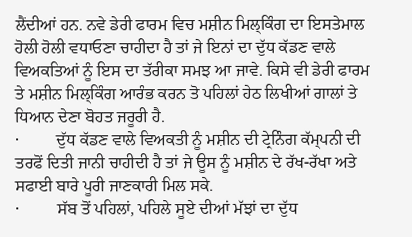ਲੈਂਦੀਆਂ ਹਨ. ਨਵੇ ਡੇਰੀ ਫਾਰਮ ਵਿਚ ਮਸ਼ੀਨ ਮਿਲ੍ਕਿੰਗ ਦਾ ਇਸਤੇਮਾਲ ਹੋਲੀ ਹੋਲੀ ਵਧਾਓਣਾ ਚਾਹੀਦਾ ਹੈ ਤਾਂ ਜੇ ਇਨਾਂ ਦਾ ਦੁੱਧ ਕੱਡਣ ਵਾਲੇ ਵਿਅਕਤਿਆਂ ਨੂੰ ਇਸ ਦਾ ਤੱਰੀਕਾ ਸਮਝ ਆ ਜਾਵੇ. ਕਿਸੇ ਵੀ ਡੇਰੀ ਫਾਰਮ ਤੇ ਮਸ਼ੀਨ ਮਿਲ੍ਕਿੰਗ ਆਰੰਭ ਕਰਨ ਤੋ ਪਹਿਲਾਂ ਹੇਠ ਲਿਖੀਆਂ ਗਾਲਾਂ ਤੇ ਧਿਆਨ ਦੇਣਾ ਬੋਹਤ ਜਰੂਰੀ ਹੈ.
·         ਦੁੱਧ ਕੱਡਣ ਵਾਲੇ ਵਿਅਕਤੀ ਨੂੰ ਮਸ਼ੀਨ ਦੀ ਟ੍ਰੇਨਿੰਗ ਕੱਮ੍ਪਨੀ ਦੀ ਤਰਫੋਂ ਦਿਤੀ ਜਾਨੀ ਚਾਹੀਦੀ ਹੈ ਤਾਂ ਜੇ ਊਸ ਨੂੰ ਮਸ਼ੀਨ ਦੇ ਰੱਖ-ਰੱਖਾ ਅਤੇ ਸਫਾਈ ਬਾਰੇ ਪੂਰੀ ਜਾਣਕਾਰੀ ਮਿਲ ਸਕੇ.
·         ਸੱਬ ਤੋਂ ਪਹਿਲਾਂ, ਪਹਿਲੇ ਸੂਏ ਦੀਆਂ ਮੱਝਾਂ ਦਾ ਦੁੱਧ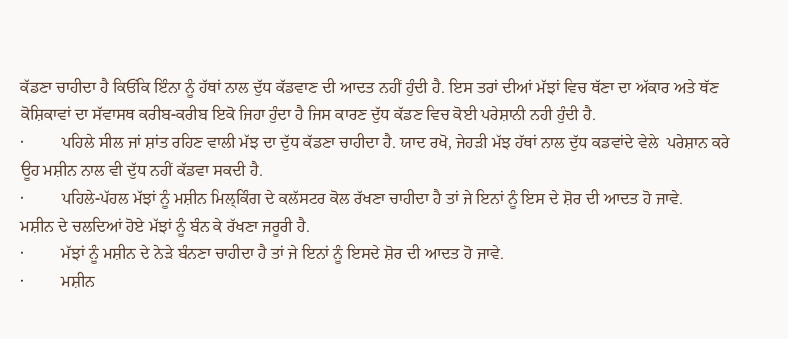ਕੱਡਣਾ ਚਾਹੀਦਾ ਹੈ ਕਿਓਂਕਿ ਇੰਨਾ ਨੂੰ ਹੱਥਾਂ ਨਾਲ ਦੁੱਧ ਕੱਡਵਾਣ ਦੀ ਆਦਤ ਨਹੀਂ ਹੁੰਦੀ ਹੈ. ਇਸ ਤਰਾਂ ਦੀਆਂ ਮੱਝਾਂ ਵਿਚ ਥੱਣਾ ਦਾ ਅੱਕਾਰ ਅਤੇ ਥੱਣ ਕੋਸ਼ਿਕਾਵਾਂ ਦਾ ਸੱਵਾਸਥ ਕਰੀਬ-ਕਰੀਬ ਇਕੋ ਜਿਹਾ ਹੁੰਦਾ ਹੈ ਜਿਸ ਕਾਰਣ ਦੁੱਧ ਕੱਡਣ ਵਿਚ ਕੋਈ ਪਰੇਸ਼ਾਨੀ ਨਹੀ ਹੁੰਦੀ ਹੈ.
·         ਪਹਿਲੇ ਸੀਲ ਜਾਂ ਸ਼ਾਂਤ ਰਹਿਣ ਵਾਲੀ ਮੱਝ ਦਾ ਦੁੱਧ ਕੱਡਣਾ ਚਾਹੀਦਾ ਹੈ. ਯਾਦ ਰਖੋ, ਜੇਹੜੀ ਮੱਝ ਹੱਥਾਂ ਨਾਲ ਦੁੱਧ ਕਡਵਾਂਦੇ ਵੇਲੇ  ਪਰੇਸ਼ਾਨ ਕਰੇ ਊਹ ਮਸ਼ੀਨ ਨਾਲ ਵੀ ਦੁੱਧ ਨਹੀਂ ਕੱਡਵਾ ਸਕਦੀ ਹੈ.
·         ਪਹਿਲੇ-ਪੱਹਲ ਮੱਝਾਂ ਨੂੰ ਮਸ਼ੀਨ ਮਿਲ੍ਕਿੰਗ ਦੇ ਕਲੱਸਟਰ ਕੋਲ ਰੱਖਣਾ ਚਾਹੀਦਾ ਹੈ ਤਾਂ ਜੇ ਇਨਾਂ ਨੂੰ ਇਸ ਦੇ ਸ਼ੋਰ ਦੀ ਆਦਤ ਹੋ ਜਾਵੇ.
ਮਸ਼ੀਨ ਦੇ ਚਲਦਿਆਂ ਹੋਏ ਮੱਝਾਂ ਨੂੰ ਬੰਨ ਕੇ ਰੱਖਣਾ ਜਰੂਰੀ ਹੈ.
·         ਮੱਝਾਂ ਨੂੰ ਮਸ਼ੀਨ ਦੇ ਨੇੜੇ ਬੰਨਣਾ ਚਾਹੀਦਾ ਹੈ ਤਾਂ ਜੇ ਇਨਾਂ ਨੂੰ ਇਸਦੇ ਸ਼ੋਰ ਦੀ ਆਦਤ ਹੋ ਜਾਵੇ.
·         ਮਸ਼ੀਨ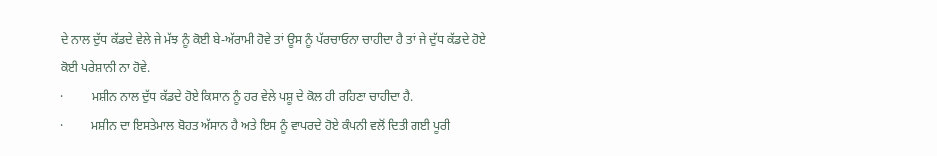ਦੇ ਨਾਲ ਦੁੱਧ ਕੱਡਦੇ ਵੇਲੇ ਜੇ ਮੱਝ ਨੂੰ ਕੋਈ ਬੇ-ਅੱਰਾਮੀ ਹੋਵੇ ਤਾਂ ਊਸ ਨੂੰ ਪੱਰਚਾਓਨਾ ਚਾਹੀਦਾ ਹੈ ਤਾਂ ਜੇ ਦੁੱਧ ਕੱਡਦੇ ਹੋਏ ਕੋਈ ਪਰੇਸ਼ਾਨੀ ਨਾ ਹੋਵੇ.
·         ਮਸ਼ੀਨ ਨਾਲ ਦੁੱਧ ਕੱਡਦੇ ਹੋਏ ਕਿਸਾਨ ਨੂੰ ਹਰ ਵੇਲੇ ਪਸ਼ੂ ਦੇ ਕੋਲ ਹੀ ਰਹਿਣਾ ਚਾਹੀਦਾ ਹੈ.
·         ਮਸ਼ੀਨ ਦਾ ਇਸਤੇਮਾਲ ਬੋਹਤ ਅੱਸਾਨ ਹੈ ਅਤੇ ਇਸ ਨੂੰ ਵਾਪਰਦੇ ਹੋਏ ਕੰਪਨੀ ਵਲੋਂ ਦਿਤੀ ਗਈ ਪੂਰੀ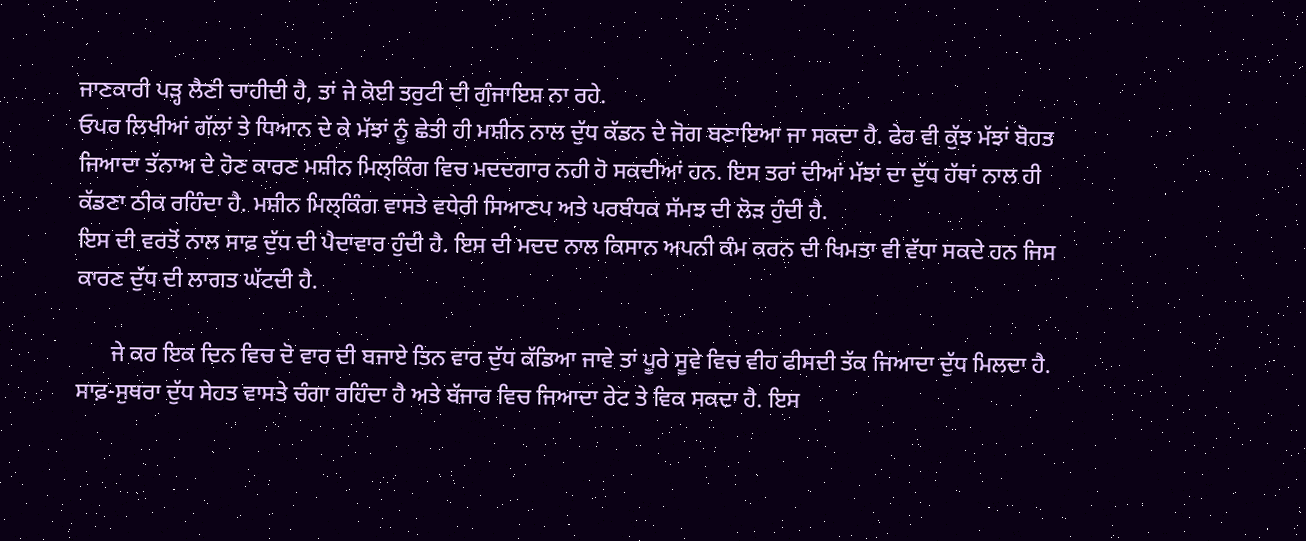ਜਾਣਕਾਰੀ ਪੜ੍ਹ ਲੈਣੀ ਚਾਹੀਦੀ ਹੈ, ਤਾਂ ਜੇ ਕੋਈ ਤਰੁਟੀ ਦੀ ਗੁੰਜਾਇਸ਼ ਨਾ ਰਹੇ.
ਓਪਰ ਲਿਖੀਆਂ ਗੱਲਾਂ ਤੇ ਧਿਆਨ ਦੇ ਕੇ ਮੱਝਾਂ ਨੂੰ ਛੇਤੀ ਹੀ ਮਸ਼ੀਨ ਨਾਲ ਦੁੱਧ ਕੱਡਨ ਦੇ ਜੋਗ ਬਣਾਇਆ ਜਾ ਸਕਦਾ ਹੈ. ਫੇਰ ਵੀ ਕੁੱਝ ਮੱਝਾਂ ਬੋਹਤ ਜਿਆਦਾ ਤੱਨਾਅ ਦੇ ਹੋਣ ਕਾਰਣ ਮਸ਼ੀਨ ਮਿਲ੍ਕਿੰਗ ਵਿਚ ਮਦਦਗਾਰ ਨਹੀ ਹੋ ਸਕਦੀਆਂ ਹਨ. ਇਸ ਤਰਾਂ ਦੀਆਂ ਮੱਝਾਂ ਦਾ ਦੁੱਧ ਹੱਥਾਂ ਨਾਲ ਹੀ ਕੱਡਣਾ ਠੀਕ ਰਹਿੰਦਾ ਹੈ. ਮਸ਼ੀਨ ਮਿਲ੍ਕਿੰਗ ਵਾਸਤੇ ਵਧੇਰੀ ਸਿਆਣਪ ਅਤੇ ਪਰਬੰਧਕ ਸੱਮਝ ਦੀ ਲੋੜ ਹੁੰਦੀ ਹੈ.
ਇਸ ਦੀ ਵਰਤੋਂ ਨਾਲ ਸਾਫ਼ ਦੁੱਧ ਦੀ ਪੈਦਾਵਾਰ ਹੁੰਦੀ ਹੈ. ਇਸ ਦੀ ਮਦਦ ਨਾਲ ਕਿਸਾਨ ਅਪਨੀ ਕੰਮ ਕਰਨ ਦੀ ਖਿਮਤਾ ਵੀ ਵੱਧਾ ਸਕਦੇ ਹਨ ਜਿਸ ਕਾਰਣ ਦੁੱਧ ਦੀ ਲਾਗਤ ਘੱਟਦੀ ਹੈ.

      ਜੇ ਕਰ ਇਕ ਦਿਨ ਵਿਚ ਦੋ ਵਾਰ ਦੀ ਬਜਾਏ ਤਿਨ ਵਾਰ ਦੁੱਧ ਕੱਡਿਆ ਜਾਵੇ ਤਾਂ ਪੂਰੇ ਸੂਵੇ ਵਿਚ ਵੀਹ ਫੀਸਦੀ ਤੱਕ ਜਿਆਦਾ ਦੁੱਧ ਮਿਲਦਾ ਹੈ. ਸਾਫ਼-ਸੁਥਰਾ ਦੁੱਧ ਸੇਹਤ ਵਾਸਤੇ ਚੰਗਾ ਰਹਿੰਦਾ ਹੈ ਅਤੇ ਬੱਜਾਰ ਵਿਚ ਜਿਆਦਾ ਰੇਟ ਤੇ ਵਿਕ ਸਕਦਾ ਹੈ. ਇਸ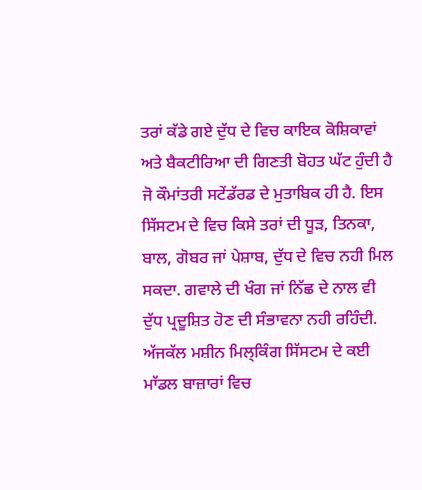ਤਰਾਂ ਕੱਡੇ ਗਏ ਦੁੱਧ ਦੇ ਵਿਚ ਕਾਇਕ ਕੋਸ਼ਿਕਾਵਾਂ ਅਤੇ ਬੈਕਟੀਰਿਆ ਦੀ ਗਿਣਤੀ ਬੋਹਤ ਘੱਟ ਹੁੰਦੀ ਹੈ ਜੋ ਕੌਮਾਂਤਰੀ ਸਟੇਂਡੱਰਡ ਦੇ ਮੁਤਾਬਿਕ ਹੀ ਹੈ. ਇਸ ਸਿੱਸਟਮ ਦੇ ਵਿਚ ਕਿਸੇ ਤਰਾਂ ਦੀ ਧੂੜ, ਤਿਨਕਾ, ਬਾਲ, ਗੋਬਰ ਜਾਂ ਪੇਸ਼ਾਬ, ਦੁੱਧ ਦੇ ਵਿਚ ਨਹੀ ਮਿਲ ਸਕਦਾ. ਗਵਾਲੇ ਦੀ ਖੰਗ ਜਾਂ ਨਿੱਛ ਦੇ ਨਾਲ ਵੀ ਦੁੱਧ ਪ੍ਰਦੂਸ਼ਿਤ ਹੋਣ ਦੀ ਸੰਭਾਵਨਾ ਨਹੀ ਰਹਿੰਦੀ. ਅੱਜਕੱਲ ਮਸ਼ੀਨ ਮਿਲ੍ਕਿੰਗ ਸਿੱਸਟਮ ਦੇ ਕਈ ਮਾੱਡਲ ਬਾਜ਼ਾਰਾਂ ਵਿਚ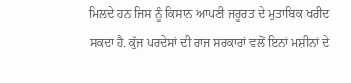ਮਿਲਦੇ ਹਨ ਜਿਸ ਨੂੰ ਕਿਸਾਨ ਆਪਣੀ ਜਰੂਰਤ ਦੇ ਮੁਤਾਬਿਕ ਖਰੀਦ ਸਕਦਾ ਹੈ. ਕੁੱਜ ਪਰਦੇਸਾਂ ਦੀ ਰਾਜ ਸਰਕਾਰਾਂ ਵਲੋਂ ਇਨਾਂ ਮਸ਼ੀਨਾਂ ਦੇ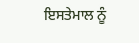ਇਸਤੇਮਾਲ ਨੂੰ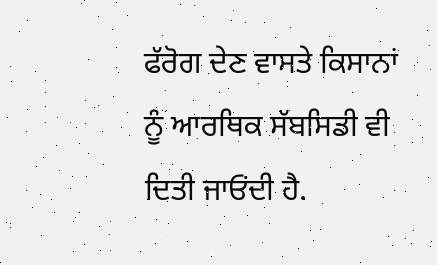ਫੱਰੋਗ ਦੇਣ ਵਾਸਤੇ ਕਿਸਾਨਾਂ ਨੂੰ ਆਰਥਿਕ ਸੱਬਸਿਡੀ ਵੀ ਦਿਤੀ ਜਾਓਂਦੀ ਹੈ.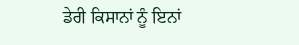ਡੇਰੀ ਕਿਸਾਨਾਂ ਨੂੰ ਇਨਾਂ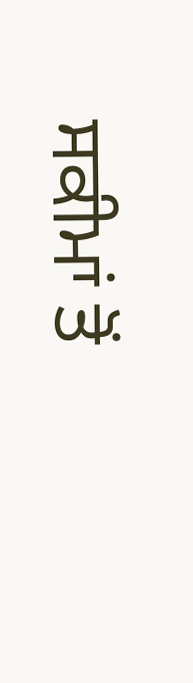ਸਕੀਮਾਂ ਤੋਂ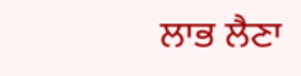ਲਾਭ ਲੈਣਾ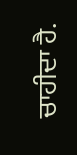ਚਾਹੀਦਾ ਹੈ.